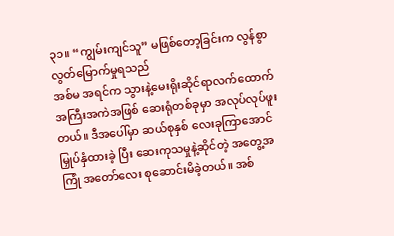၃၁။ “ကျွမ်းကျင်သူ” မဖြစ်တော့ခြင်းက လွန်စွာ လွတ်မြောက်မှုရသည်
အစ်မ အရင်က သွားနဲ့မေးရိုးဆိုင်ရာလက်ထောက် အကြီးအကဲအဖြစ် ဆေးရုံတစ်ခုမှာ အလုပ်လုပ်ဖူး တယ်။ ဒီအပေါ်မှာ ဆယ်စုနှစ် လေးခုကြာအောင် မြှုပ်နှံထားခဲ့ ပြီး ဆေးကုသမှုနဲ့ဆိုင်တဲ့ အတွေ့အကြုံ အတော်လေး စုဆောင်းမိခဲ့တယ်။ အစ်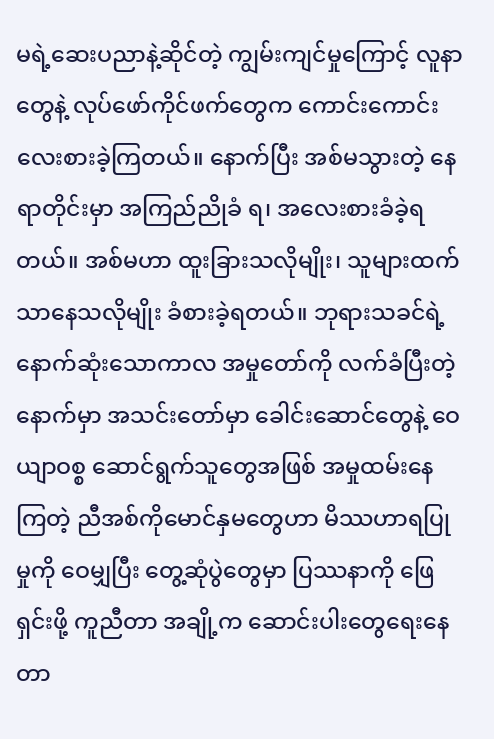မရဲ့ဆေးပညာနဲ့ဆိုင်တဲ့ ကျွမ်းကျင်မှုကြောင့် လူနာတွေနဲ့ လုပ်ဖော်ကိုင်ဖက်တွေက ကောင်းကောင်း လေးစားခဲ့ကြတယ်။ နောက်ပြီး အစ်မသွားတဲ့ နေရာတိုင်းမှာ အကြည်ညိုခံ ရ၊ အလေးစားခံခဲ့ရတယ်။ အစ်မဟာ ထူးခြားသလိုမျိုး၊ သူများထက်သာနေသလိုမျိုး ခံစားခဲ့ရတယ်။ ဘုရားသခင်ရဲ့ နောက်ဆုံးသောကာလ အမှုတော်ကို လက်ခံပြီးတဲ့နောက်မှာ အသင်းတော်မှာ ခေါင်းဆောင်တွေနဲ့ ဝေယျာဝစ္စ ဆောင်ရွက်သူတွေအဖြစ် အမှုထမ်းနေကြတဲ့ ညီအစ်ကိုမောင်နှမတွေဟာ မိဿဟာရပြုမှုကို ဝေမျှပြီး တွေ့ဆုံပွဲတွေမှာ ပြဿနာကို ဖြေရှင်းဖို့ ကူညီတာ အချို့က ဆောင်းပါးတွေရေးနေတာ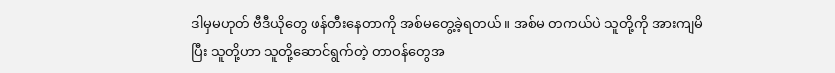ဒါမှမဟုတ် ဗီဒီယိုတွေ ဖန်တီးနေတာကို အစ်မတွေ့ခဲ့ရတယ်။ အစ်မ တကယ်ပဲ သူတို့ကို အားကျမိပြီး သူတို့ဟာ သူတို့ဆောင်ရွက်တဲ့ တာဝန်တွေအ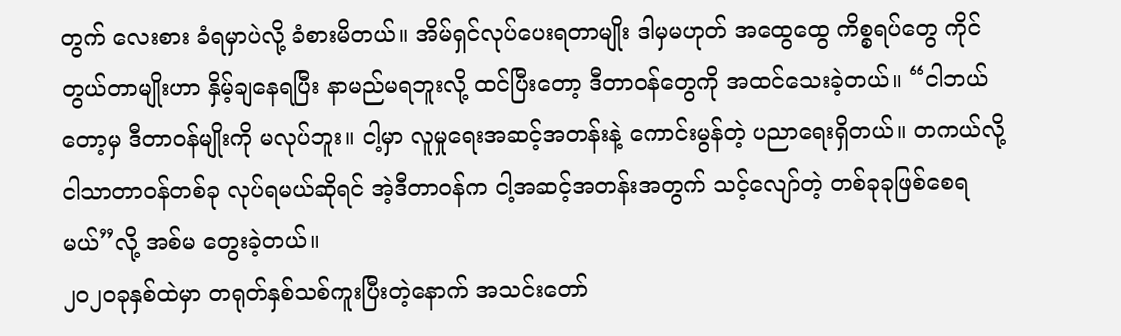တွက် လေးစား ခံရမှာပဲလို့ ခံစားမိတယ်။ အိမ်ရှင်လုပ်ပေးရတာမျိုး ဒါမှမဟုတ် အထွေထွေ ကိစ္စရပ်တွေ ကိုင်တွယ်တာမျိုးဟာ နှိမ့်ချနေရပြီး နာမည်မရဘူးလို့ ထင်ပြီးတော့ ဒီတာဝန်တွေကို အထင်သေးခဲ့တယ်။ “ငါဘယ်တော့မှ ဒီတာဝန်မျိုးကို မလုပ်ဘူး။ ငါ့မှာ လူမှုရေးအဆင့်အတန်းနဲ့ ကောင်းမွန်တဲ့ ပညာရေးရှိတယ်။ တကယ်လို့ ငါသာတာဝန်တစ်ခု လုပ်ရမယ်ဆိုရင် အဲ့ဒီတာဝန်က ငါ့အဆင့်အတန်းအတွက် သင့်လျော်တဲ့ တစ်ခုခုဖြစ်စေရမယ်”လို့ အစ်မ တွေးခဲ့တယ်။
၂၀၂၀ခုနှစ်ထဲမှာ တရုတ်နှစ်သစ်ကူးပြီးတဲ့နောက် အသင်းတော်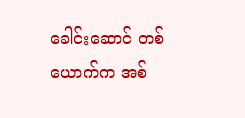ခေါင်းဆောင် တစ်ယောက်က အစ်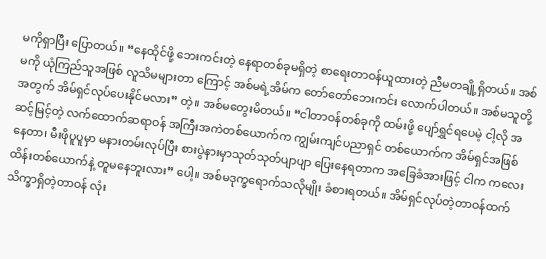မကိုရှာပြီး ပြောတယ်။ “နေထိုင်ဖို့ ဘေးကင်းတဲ့ နေရာတစ်ခုမရှိတဲ့ စာရေးတာဝန်ယူထားတဲ့ ညီမတချို့ရှိတယ်။ အစ်မကို ယုံကြည်သူအဖြစ် လူသိမများတာ ကြောင့် အစ်မရဲ့အိမ်က တော်တော်ဘေးကင်း လောက်ပါတယ်။ အစ်မသူတို့အတွက် အိမ်ရှင်လုပ်ပေးနိုင်မလား” တဲ့။ အစ်မတွေးမိတယ်။ “ငါတာဝန်တစ်ခုကို ထမ်းဖို့ ပျော်ရွှင်ရပေမဲ့ ငါ့လို အဆင့်မြင့်တဲ့ လက်ထောက်ဆရာဝန် အကြီးအကဲတစ်ယောက်က ကျွမ်းကျင်ပညာရှင် တစ်ယောက်က အိမ်ရှင်အဖြစ်နေတာ၊ မီးဖိုပူပူမှာ မနားတမ်းလုပ်ပြီး စားပွဲနားမှာသုတ်သုတ်ပျာပျာ ပြေးနေရတာက အခြေခံအားဖြင့် ငါက ကလေးထိန်းတစ်ယောက်နဲ့ တူမနေဘူးလား” ပေါ့။ အစ်မဒုက္ခရောက်သလိုမျိုး ခံစားရတယ်။ အိမ်ရှင်လုပ်တဲ့တာဝန်ထက် သိက္ခာရှိတဲ့တာဝန် လုံး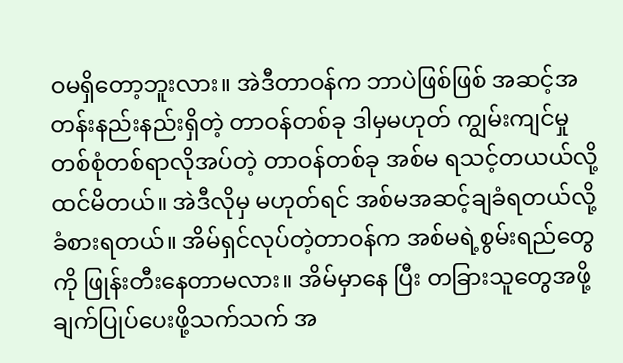ဝမရှိတော့ဘူးလား။ အဲဒီတာဝန်က ဘာပဲဖြစ်ဖြစ် အဆင့်အတန်းနည်းနည်းရှိတဲ့ တာဝန်တစ်ခု ဒါမှမဟုတ် ကျွမ်းကျင်မှု တစ်စုံတစ်ရာလိုအပ်တဲ့ တာဝန်တစ်ခု အစ်မ ရသင့်တယယ်လို့ထင်မိတယ်။ အဲဒီလိုမှ မဟုတ်ရင် အစ်မအဆင့်ချခံရတယ်လို့ ခံစားရတယ်။ အိမ်ရှင်လုပ်တဲ့တာဝန်က အစ်မရဲ့စွမ်းရည်တွေကို ဖြုန်းတီးနေတာမလား။ အိမ်မှာနေ ပြီး တခြားသူတွေအဖို့ ချက်ပြုပ်ပေးဖို့သက်သက် အ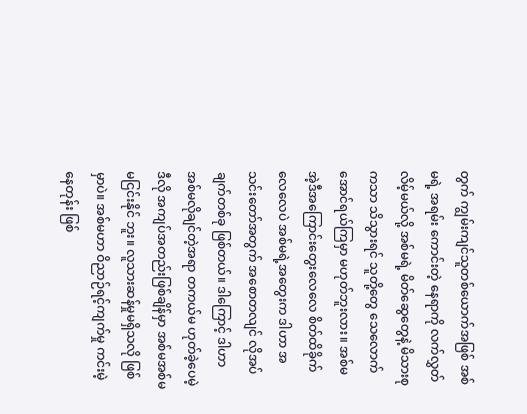တွက် ကျွမ်းကျင်သူတစ်ယောက်အဖြစ် အစ်မရဲ့ အရမ်း ကောင်းတဲ့ နေရာကို လက်လွှတ်လိမ့်မယ်လို့ အစ်မရဲ့ မိတ်ဆွေတွေနဲ့ မိသားစုကသာ သိသွားရင် သူတို့တွေ သေလောက်အောင်ရယ်ကြမှာ မဟုတ်ဘူးလား။ အစ်မ အဲ့ဒီအကြောင်းတွေးလေလေ စိတ်ထိခိုက် လေလေပဲ အစ်မရဲ့အတွေးက ဒါဟာ အသင်းတော်အတွက် အစောတလျင် လိုအပ်ချက်တစ်ခု ဖြစ်တယ်။ ဒါကြောင့် ဒါဟာ အစ်မလိုချင်တဲ့အရာ တကယ်မ ဟုတ်ခဲ့ပေမဲ့ ဒီလို အကျပ်အတည်းဖြစ်ချိန်မှာ အစ်မအစ်မ မငြင်းနိုင် ဘူး။ လူသားဆန်မှုမရှိသလို ဖြစ်မှာပဲ။ အစ်မဟာ ဝိညာဉ်ရင့်ကျက်မှု ကင်းမဲ့နေတုန်း ဖြစ်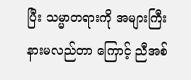ပြီး သမ္မာတရားကို အများကြီး နားမလည်တာ ကြောင့် ညီအစ်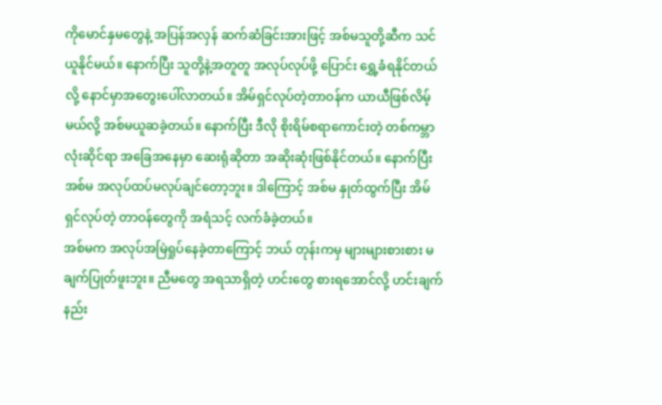ကိုမောင်နှမတွေနဲ့ အပြန်အလှန် ဆက်ဆံခြင်းအားဖြင့် အစ်မသူတို့ဆီက သင်ယူနိုင်မယ်။ နောက်ပြီး သူတို့နဲ့အတူတူ အလုပ်လုပ်ဖို့ ပြောင်း ရွှေ့ခံရနိုင်တယ်လို့ နောင်မှာအတွေးပေါ်လာတယ်။ အိမ်ရှင်လုပ်တဲ့တာဝန်က ယာယီဖြစ်လိမ့်မယ်လို့ အစ်မယူဆခဲ့တယ်။ နောက်ပြီး ဒီလို စိုးရိမ်စရာကောင်းတဲ့ တစ်ကမ္ဘာ လုံးဆိုင်ရာ အခြေအနေမှာ ဆေးရုံဆိုတာ အဆိုးဆုံးဖြစ်နိုင်တယ်။ နောက်ပြီး အစ်မ အလုပ်ထပ်မလုပ်ချင်တော့ဘူး။ ဒါကြောင့် အစ်မ နှုတ်ထွက်ပြီး အိမ်ရှင်လုပ်တဲ့ တာဝန်တွေကို အရံသင့် လက်ခံခဲ့တယ်။
အစ်မက အလုပ်အမြဲရှုပ်နေခဲ့တာကြောင့် ဘယ် တုန်းကမှ များများစားစား မချက်ပြုတ်ဖူးဘူး။ ညီမတွေ အရသာရှိတဲ့ ဟင်းတွေ စားရအောင်လို့ ဟင်းချက်နည်း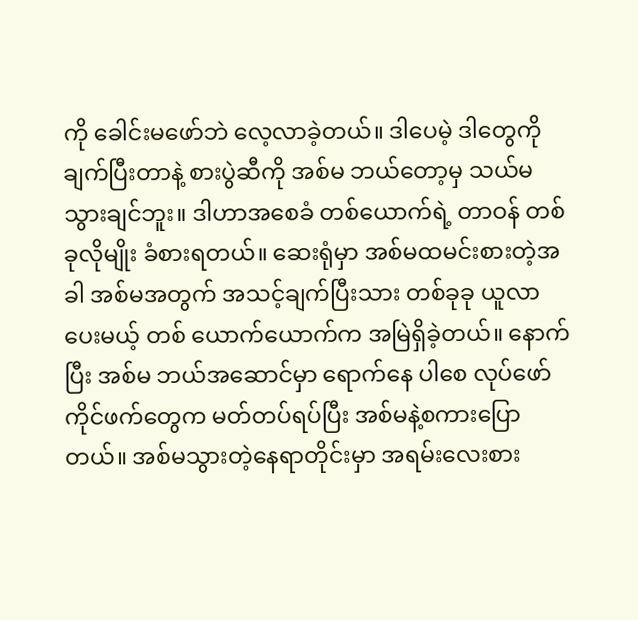ကို ခေါင်းမဖော်ဘဲ လေ့လာခဲ့တယ်။ ဒါပေမဲ့ ဒါတွေကိုချက်ပြီးတာနဲ့ စားပွဲဆီကို အစ်မ ဘယ်တော့မှ သယ်မသွားချင်ဘူး။ ဒါဟာအစေခံ တစ်ယောက်ရဲ့ တာဝန် တစ်ခုလိုမျိုး ခံစားရတယ်။ ဆေးရုံမှာ အစ်မထမင်းစားတဲ့အခါ အစ်မအတွက် အသင့်ချက်ပြီးသား တစ်ခုခု ယူလာပေးမယ့် တစ် ယောက်ယောက်က အမြဲရှိခဲ့တယ်။ နောက်ပြီး အစ်မ ဘယ်အဆောင်မှာ ရောက်နေ ပါစေ လုပ်ဖော်ကိုင်ဖက်တွေက မတ်တပ်ရပ်ပြီး အစ်မနဲ့စကားပြောတယ်။ အစ်မသွားတဲ့နေရာတိုင်းမှာ အရမ်းလေးစား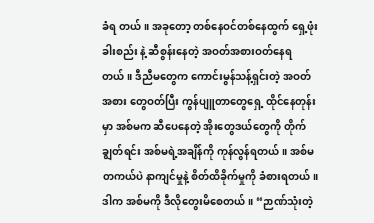ခံရ တယ်။ အခုတော့ တစ်နေဝင်တစ်နေထွက် ရှေ့ဖုံးခါးစည်း နဲ့ ဆီစွန်းနေတဲ့ အဝတ်အစားဝတ်နေရတယ်။ ဒီညီမတွေက ကောင်းမွန်သန့်ရှင်းတဲ့ အဝတ်အစား တွေဝတ်ပြီး ကွန်ပျူတာတွေရှေ့ ထိုင်နေတုန်းမှာ အစ်မက ဆီပေနေတဲ့ အိုးတွေဒယ်တွေကို တိုက်ချွတ်ရင်း အစ်မရဲ့အချိန်ကို ကုန်လွန်ရတယ်။ အစ်မ တကယ်ပဲ နာကျင်မှုနဲ့ စိတ်ထိခိုက်မှုကို ခံစားရတယ်။ ဒါက အစ်မကို ဒီလိုတွေးမိစေတယ်။ “ဉာဏ်သုံးတဲ့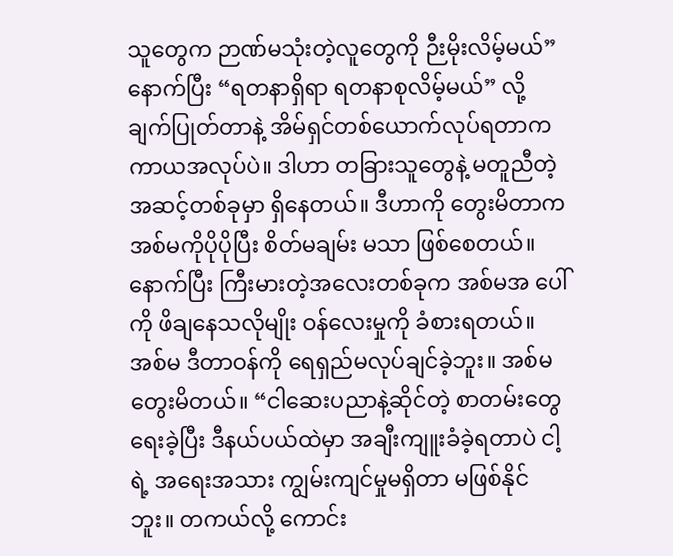သူတွေက ဉာဏ်မသုံးတဲ့လူတွေကို ဉီးမိုးလိမ့်မယ်” နောက်ပြီး “ရတနာရှိရာ ရတနာစုလိမ့်မယ်” လို့ ချက်ပြုတ်တာနဲ့ အိမ်ရှင်တစ်ယောက်လုပ်ရတာက ကာယအလုပ်ပဲ။ ဒါဟာ တခြားသူတွေနဲ့ မတူညီတဲ့ အဆင့်တစ်ခုမှာ ရှိနေတယ်။ ဒီဟာကို တွေးမိတာက အစ်မကိုပိုပိုပြီး စိတ်မချမ်း မသာ ဖြစ်စေတယ်။ နောက်ပြီး ကြီးမားတဲ့အလေးတစ်ခုက အစ်မအ ပေါ်ကို ဖိချနေသလိုမျိုး ဝန်လေးမှုကို ခံစားရတယ်။ အစ်မ ဒီတာဝန်ကို ရေရှည်မလုပ်ချင်ခဲ့ဘူး။ အစ်မ တွေးမိတယ်။ “ငါဆေးပညာနဲ့ဆိုင်တဲ့ စာတမ်းတွေရေးခဲ့ပြီး ဒီနယ်ပယ်ထဲမှာ အချီးကျူးခံခဲ့ရတာပဲ ငါ့ရဲ့ အရေးအသား ကျွမ်းကျင်မှုမရှိတာ မဖြစ်နိုင် ဘူး။ တကယ်လို့ ကောင်း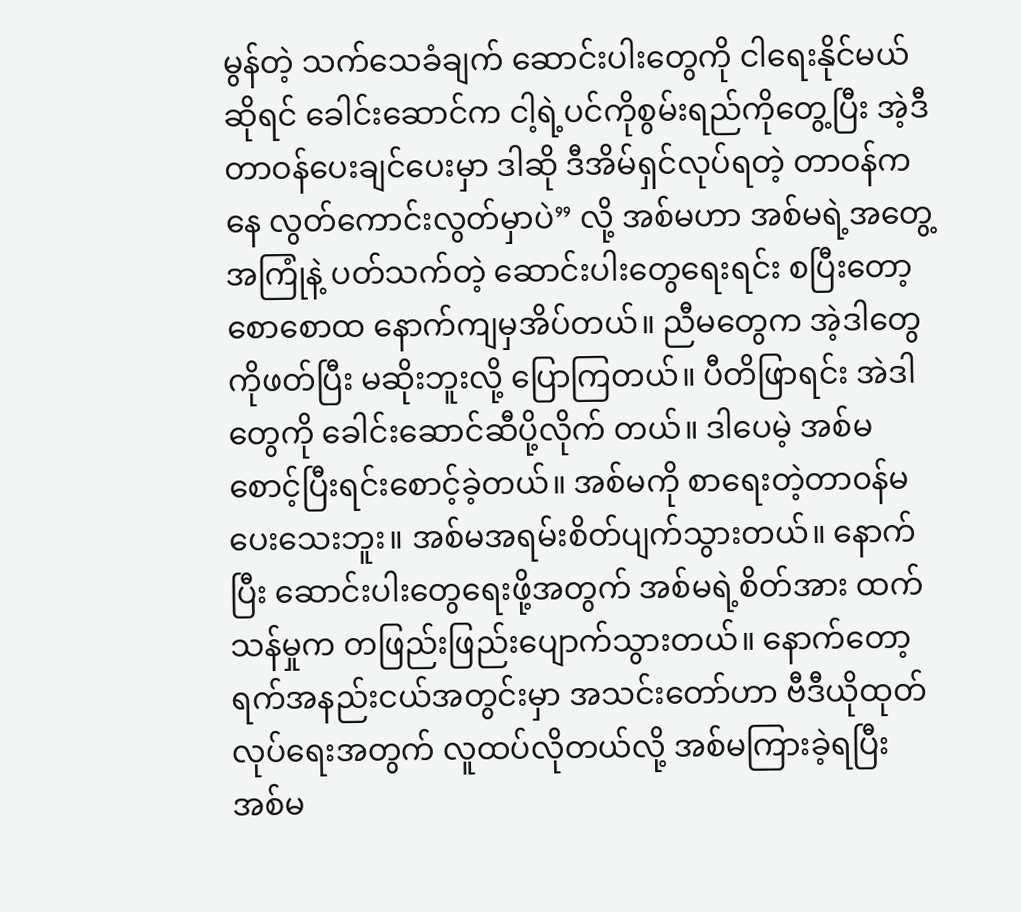မွန်တဲ့ သက်သေခံချက် ဆောင်းပါးတွေကို ငါရေးနိုင်မယ်ဆိုရင် ခေါင်းဆောင်က ငါ့ရဲ့ပင်ကိုစွမ်းရည်ကိုတွေ့ပြီး အဲ့ဒီတာဝန်ပေးချင်ပေးမှာ ဒါဆို ဒီအိမ်ရှင်လုပ်ရတဲ့ တာဝန်ကနေ လွတ်ကောင်းလွတ်မှာပဲ” လို့ အစ်မဟာ အစ်မရဲ့အတွေ့အကြုံနဲ့ ပတ်သက်တဲ့ ဆောင်းပါးတွေရေးရင်း စပြီးတော့ စောစောထ နောက်ကျမှအိပ်တယ်။ ညီမတွေက အဲ့ဒါတွေကိုဖတ်ပြီး မဆိုးဘူးလို့ ပြောကြတယ်။ ပီတိဖြာရင်း အဲဒါတွေကို ခေါင်းဆောင်ဆီပို့လိုက် တယ်။ ဒါပေမဲ့ အစ်မစောင့်ပြီးရင်းစောင့်ခဲ့တယ်။ အစ်မကို စာရေးတဲ့တာ၀န်မပေးသေးဘူး။ အစ်မအရမ်းစိတ်ပျက်သွားတယ်။ နောက်ပြီး ဆောင်းပါးတွေရေးဖို့အတွက် အစ်မရဲ့စိတ်အား ထက်သန်မှုက တဖြည်းဖြည်းပျောက်သွားတယ်။ နောက်တော့ ရက်အနည်းငယ်အတွင်းမှာ အသင်းတော်ဟာ ဗီဒီယိုထုတ်လုပ်ရေးအတွက် လူထပ်လိုတယ်လို့ အစ်မကြားခဲ့ရပြီး အစ်မ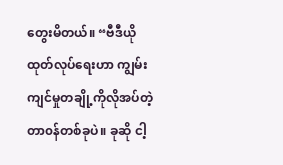တွေးမိတယ်။ “ဗီဒီယိုထုတ်လုပ်ရေးဟာ ကျွမ်းကျင်မှုတချို့ကိုလိုအပ်တဲ့ တာ၀န်တစ်ခုပဲ။ ခုဆို ငါ့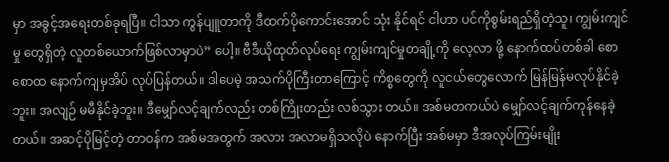မှာ အခွင့်အရေးတစ်ခုရပြီ။ ငါသာ ကွန်ပျူတာကို ဒီထက်ပိုကောင်းအောင် သုံး နိုင်ရင် ငါဟာ ပင်ကိုစွမ်းရည်ရှိတဲ့သူ၊ ကျွမ်းကျင်မှု တွေရှိတဲ့ လူတစ်ယောက်ဖြစ်လာမှာပဲ” ပေါ့။ ဗီဒီယိုထုတ်လုပ်ရေး ကျွမ်းကျင်မှုတချို့ကို လေ့လာ ဖို့ နောက်ထပ်တစ်ခါ စောစောထ နောက်ကျမှအိပ် လုပ်ပြန်တယ်။ ဒါပေမဲ့ အသက်ပိုကြီးတာကြောင့် ကိစ္စတွေကို လူငယ်တွေလောက် မြန်မြန်မလုပ်နိုင်ခဲ့ဘူး။ အလျဉ် မမီနိုင်ခဲ့ဘူး။ ဒီမျှော်လင့်ချက်လည်း တစ်ကြိုးတည်း လစ်သွား တယ်။ အစ်မတကယ်ပဲ မျှော်လင့်ချက်ကုန်နေခဲ့တယ်။ အဆင့်ပိုမြင့်တဲ့ တာဝန်က အစ်မအတွက် အလား အလာမရှိသလိုပဲ နောက်ပြီး အစ်မမှာ ဒီအလုပ်ကြမ်းမျိုး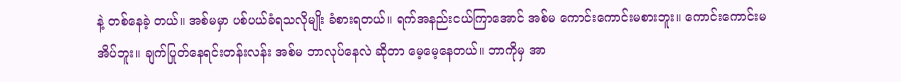နဲ့ တစ်နေခဲ့ တယ်။ အစ်မမှာ ပစ်ပယ်ခံရသလိုမျိုး ခံစားရတယ်။ ရက်အနည်းငယ်ကြာအောင် အစ်မ ကောင်းကောင်းမစားဘူး။ ကောင်းကောင်းမအိပ်ဘူး။ ချက်ပြုတ်နေရင်းတန်းလန်း အစ်မ ဘာလုပ်နေလဲ ဆိုတာ မေ့မေ့နေတယ်။ ဘာကိုမှ အာ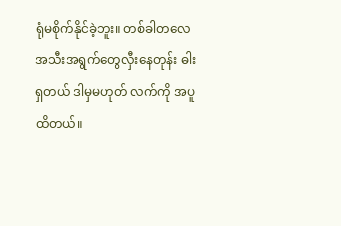ရုံမစိုက်နိုင်ခဲ့ဘူး။ တစ်ခါတလေ အသီးအရွက်တွေလှီးနေတုန်း ဓါးရှတယ် ဒါမှမဟုတ် လက်ကို အပူထိတယ်။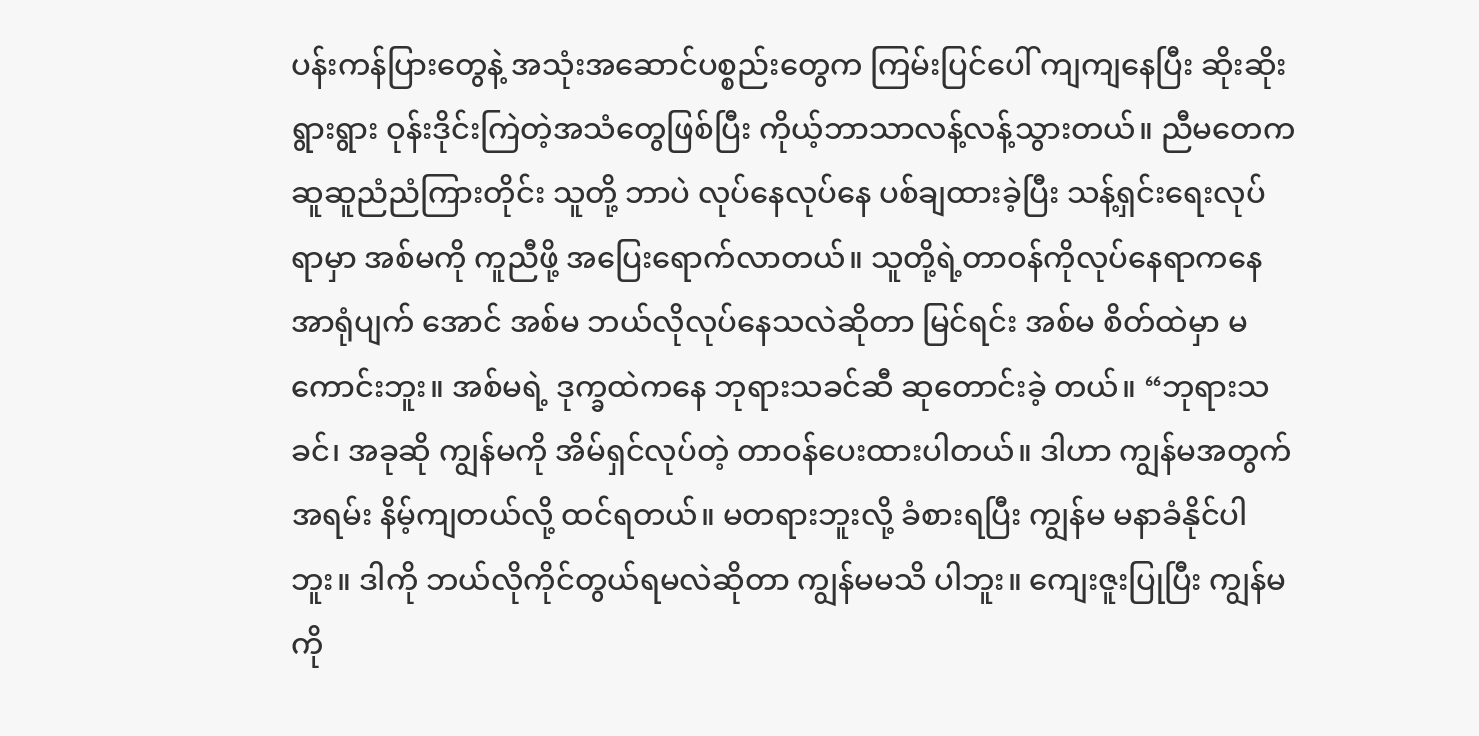ပန်းကန်ပြားတွေနဲ့ အသုံးအဆောင်ပစ္စည်းတွေက ကြမ်းပြင်ပေါ် ကျကျနေပြီး ဆိုးဆိုးရွားရွား ဝုန်းဒိုင်းကြဲတဲ့အသံတွေဖြစ်ပြီး ကိုယ့်ဘာသာလန့်လန့်သွားတယ်။ ညီမတေက ဆူဆူညံညံကြားတိုင်း သူတို့ ဘာပဲ လုပ်နေလုပ်နေ ပစ်ချထားခဲ့ပြီး သန့်ရှင်းရေးလုပ် ရာမှာ အစ်မကို ကူညီဖို့ အပြေးရောက်လာတယ်။ သူတို့ရဲ့တာဝန်ကိုလုပ်နေရာကနေ အာရုံပျက် အောင် အစ်မ ဘယ်လိုလုပ်နေသလဲဆိုတာ မြင်ရင်း အစ်မ စိတ်ထဲမှာ မကောင်းဘူး။ အစ်မရဲ့ ဒုက္ခထဲကနေ ဘုရားသခင်ဆီ ဆုတောင်းခဲ့ တယ်။ “ဘုရားသခင်၊ အခုဆို ကျွန်မကို အိမ်ရှင်လုပ်တဲ့ တာဝန်ပေးထားပါတယ်။ ဒါဟာ ကျွန်မအတွက် အရမ်း နိမ့်ကျတယ်လို့ ထင်ရတယ်။ မတရားဘူးလို့ ခံစားရပြီး ကျွန်မ မနာခံနိုင်ပါ ဘူး။ ဒါကို ဘယ်လိုကိုင်တွယ်ရမလဲဆိုတာ ကျွန်မမသိ ပါဘူး။ ကျေးဇူးပြုပြီး ကျွန်မကို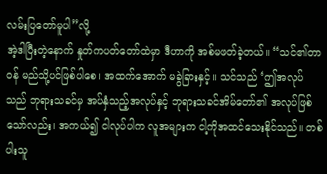လမ်းပြတော်မူပါ”လို့
အဲ့ဒါပြီးတဲ့နောက် နှုတ်ကပတ်တော်ထဲမှာ ဒီဟာကို အစ်မဖတ်ခဲ့တယ်။ “သင်၏တာဝန် မည်သို့ပင်ဖြစ်ပါစေ၊ အထက်အောက် မခွဲခြားနှင့်။ သင်သည် ‘ဤအလုပ်သည် ဘုရားသခင်မှ အပ်နှံသည့်အလုပ်နှင့် ဘုရားသခင်အိမ်တော်၏ အလုပ်ဖြစ်သော်လည်း၊ အကယ်၍ ငါလုပ်ပါက လူအများက ငါ့ကိုအထင်သေးနိုင်သည်။ တစ်ပါးသူ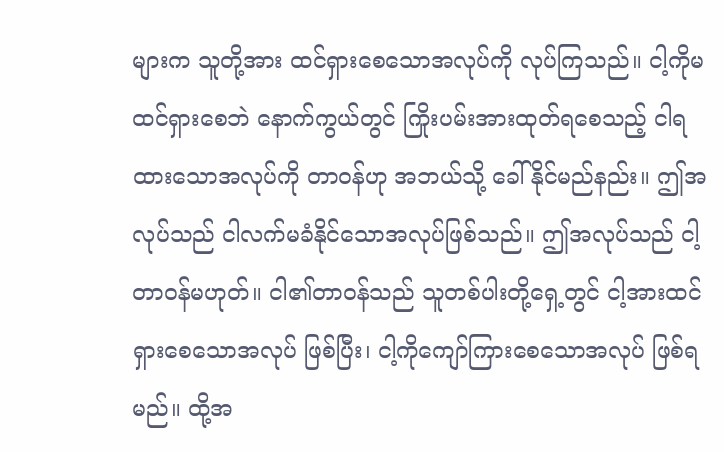များက သူတို့အား ထင်ရှားစေသောအလုပ်ကို လုပ်ကြသည်။ ငါ့ကိုမထင်ရှားစေဘဲ နောက်ကွယ်တွင် ကြိုးပမ်းအားထုတ်ရစေသည့် ငါရထားသောအလုပ်ကို တာဝန်ဟု အဘယ်သို့ ခေါ်နိုင်မည်နည်း။ ဤအလုပ်သည် ငါလက်မခံနိုင်သောအလုပ်ဖြစ်သည်။ ဤအလုပ်သည် ငါ့တာဝန်မဟုတ်။ ငါ၏တာဝန်သည် သူတစ်ပါးတို့ရှေ့တွင် ငါ့အားထင်ရှားစေသောအလုပ် ဖြစ်ပြီး၊ ငါ့ကိုကျော်ကြားစေသောအလုပ် ဖြစ်ရမည်။ ထို့အ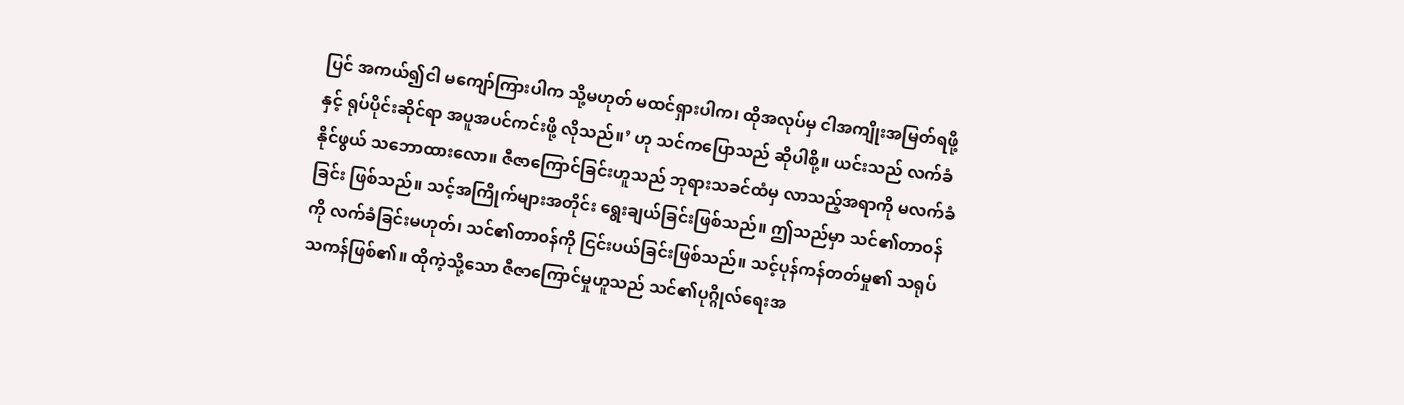ပြင် အကယ်၍ငါ မကျော်ကြားပါက သို့မဟုတ် မထင်ရှားပါက၊ ထိုအလုပ်မှ ငါအကျိုးအမြတ်ရဖို့နှင့် ရုပ်ပိုင်းဆိုင်ရာ အပူအပင်ကင်းဖို့ လိုသည်။’ ဟု သင်ကပြောသည် ဆိုပါစို့။ ယင်းသည် လက်ခံနိုင်ဖွယ် သဘောထားလော။ ဇီဇာကြောင်ခြင်းဟူသည် ဘုရားသခင်ထံမှ လာသည့်အရာကို မလက်ခံခြင်း ဖြစ်သည်။ သင့်အကြိုက်များအတိုင်း ရွေးချယ်ခြင်းဖြစ်သည်။ ဤသည်မှာ သင်၏တာဝန်ကို လက်ခံခြင်းမဟုတ်၊ သင်၏တာ၀န်ကို ငြင်းပယ်ခြင်းဖြစ်သည်။ သင့်ပုန်ကန်တတ်မှု၏ သရုပ်သကန်ဖြစ်၏။ ထိုကဲ့သို့သော ဇီဇာကြောင်မှုဟူသည် သင်၏ပုဂ္ဂိုလ်ရေးအ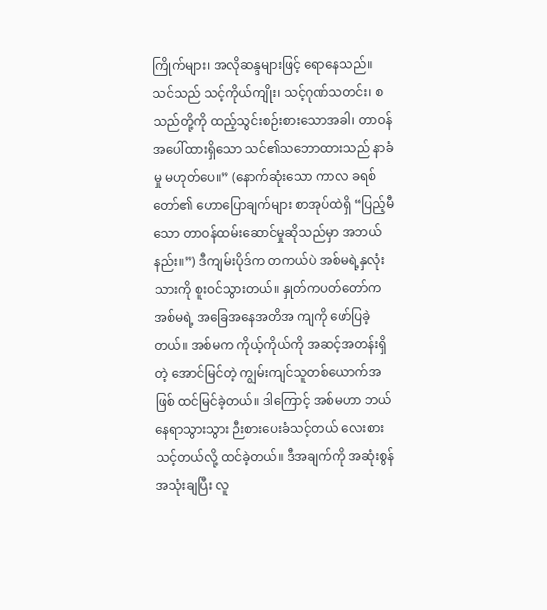ကြိုက်များ၊ အလိုဆန္ဒများဖြင့် ရောနေသည်။ သင်သည် သင့်ကိုယ်ကျိုး၊ သင့်ဂုဏ်သတင်း၊ စသည်တို့ကို ထည့်သွင်းစဉ်းစားသောအခါ၊ တာဝန်အပေါ်ထားရှိသော သင်၏သဘောထားသည် နာခံမှု မဟုတ်ပေ။” (နောက်ဆုံးသော ကာလ ခရစ်တော်၏ ဟောပြောချက်များ စာအုပ်ထဲရှိ “ပြည့်မီသော တာဝန်ထမ်းဆောင်မှုဆိုသည်မှာ အဘယ်နည်း။”) ဒီကျမ်းပိုဒ်က တကယ်ပဲ အစ်မရဲ့နှလုံးသားကို စူးဝင်သွားတယ်။ နှုတ်ကပတ်တော်က အစ်မရဲ့ အခြေအနေအတိအ ကျကို ဖော်ပြခဲ့တယ်။ အစ်မက ကိုယ့်ကိုယ်ကို အဆင့်အတန်းရှိတဲ့ အောင်မြင်တဲ့ ကျွမ်းကျင်သူတစ်ယောက်အဖြစ် ထင်မြင်ခဲ့တယ်။ ဒါကြောင့် အစ်မဟာ ဘယ်နေရာသွားသွား ဉီးစားပေးခံသင့်တယ် လေးစားသင့်တယ်လို့ ထင်ခဲ့တယ်။ ဒီအချက်ကို အဆုံးစွန်အသုံးချပြီး လူ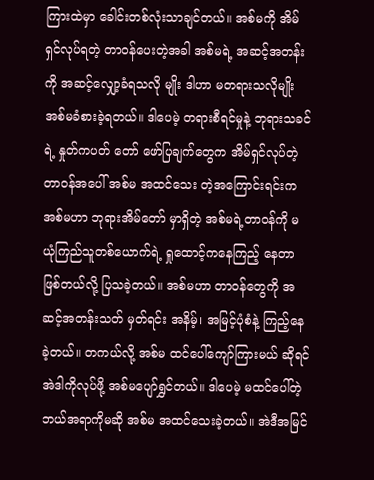ကြားထဲမှာ ခေါင်းတစ်လုံးသာချင်တယ်။ အစ်မကို အိမ်ရှင်လုပ်ရတဲ့ တာဝန်ပေးတဲ့အခါ အစ်မရဲ့ အဆင့်အတန်းကို အဆင့်လျှော့ခံရသလို မျိုး ဒါဟာ မတရားသလိုမျိုး အစ်မခံစားခဲ့ရတယ်။ ဒါပေမဲ့ တရားစီရင်မှုနဲ့ ဘုရားသခင်ရဲ့ နှုတ်ကပတ် တော် ဖော်ပြချက်တွေက အိမ်ရှင်လုပ်တဲ့တာဝန်အပေါ် အစ်မ အထင်သေး တဲ့အကြောင်းရင်းက အစ်မဟာ ဘုရားအိမ်တော် မှာရှိတဲ့ အစ်မရဲ့တာဝန်ကို မယုံကြည်သူတစ်ယောက်ရဲ့ ရှုထောင့်ကနေကြည့် နေတာ ဖြစ်တယ်လို့ ပြသခဲ့တယ်။ အစ်မဟာ တာဝန်တွေကို အဆင့်အတန်းသတ် မှတ်ရင်း အနိမ့်၊ အမြင့်ပုံစံနဲ့ ကြည့်နေ ခဲ့တယ်။ တကယ်လို့ အစ်မ ထင်ပေါ်ကျော်ကြားမယ် ဆိုရင် အဲဒါကိုလုပ်ဖို့ အစ်မပျော်ရွှင်တယ်။ ဒါပေမဲ့ မထင်ပေါ်တဲ့ ဘယ်အရာကိုမဆို အစ်မ အထင်သေးခဲ့တယ်။ အဲဒီအမြင်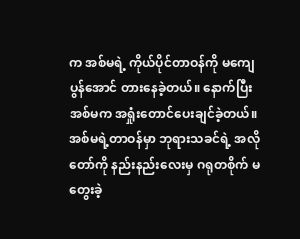က အစ်မရဲ့ ကိုယ်ပိုင်တာဝန်ကို မကျေ ပွန်အောင် တားနေခဲ့တယ်။ နောက်ပြီး အစ်မက အရှုံးတောင်ပေးချင်ခဲ့တယ်။ အစ်မရဲ့တာဝန်မှာ ဘုရားသခင်ရဲ့ အလိုတော်ကို နည်းနည်းလေးမှ ဂရုတစိုက် မတွေးခဲ့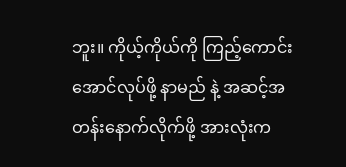ဘူး။ ကိုယ့်ကိုယ်ကို ကြည့်ကောင်းအောင်လုပ်ဖို့ နာမည် နဲ့ အဆင့်အတန်းနောက်လိုက်ဖို့ အားလုံးက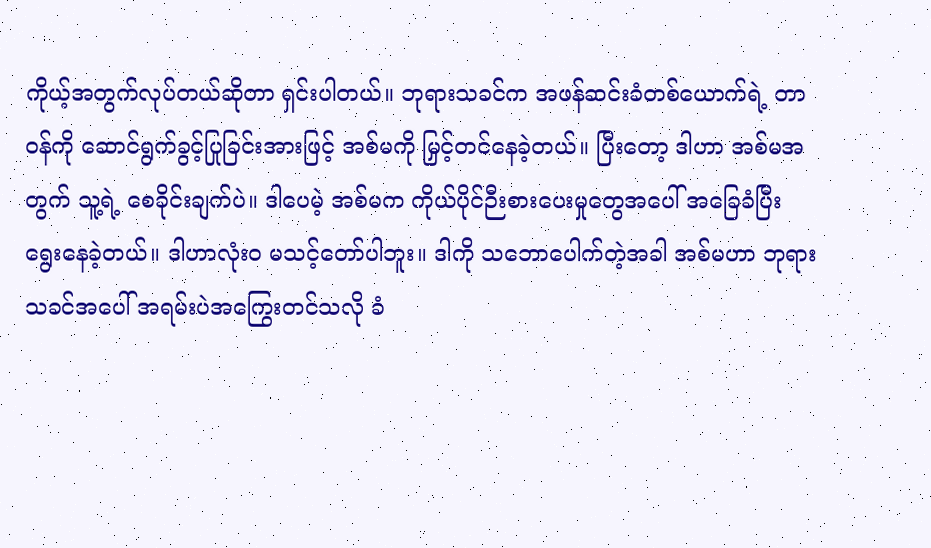ကိုယ့်အတွက်လုပ်တယ်ဆိုတာ ရှင်းပါတယ်။ ဘုရားသခင်က အဖန်ဆင်းခံတစ်ယောက်ရဲ့ တာဝန်ကို ဆောင်ရွက်ခွင့်ပြုခြင်းအားဖြင့် အစ်မကို မြှင့်တင်နေခဲ့တယ်။ ပြီးတော့ ဒါဟာ အစ်မအတွက် သူ့ရဲ့ စေခိုင်းချက်ပဲ။ ဒါပေမဲ့ အစ်မက ကိုယ်ပိုင်ဉီးစားပေးမှုတွေအပေါ် အခြေခံပြီး ရွေးနေခဲ့တယ်။ ဒါဟာလုံးဝ မသင့်တော်ပါဘူး။ ဒါကို သဘောပေါက်တဲ့အခါ အစ်မဟာ ဘုရား သခင်အပေါ် အရမ်းပဲအကြွေးတင်သလို ခံ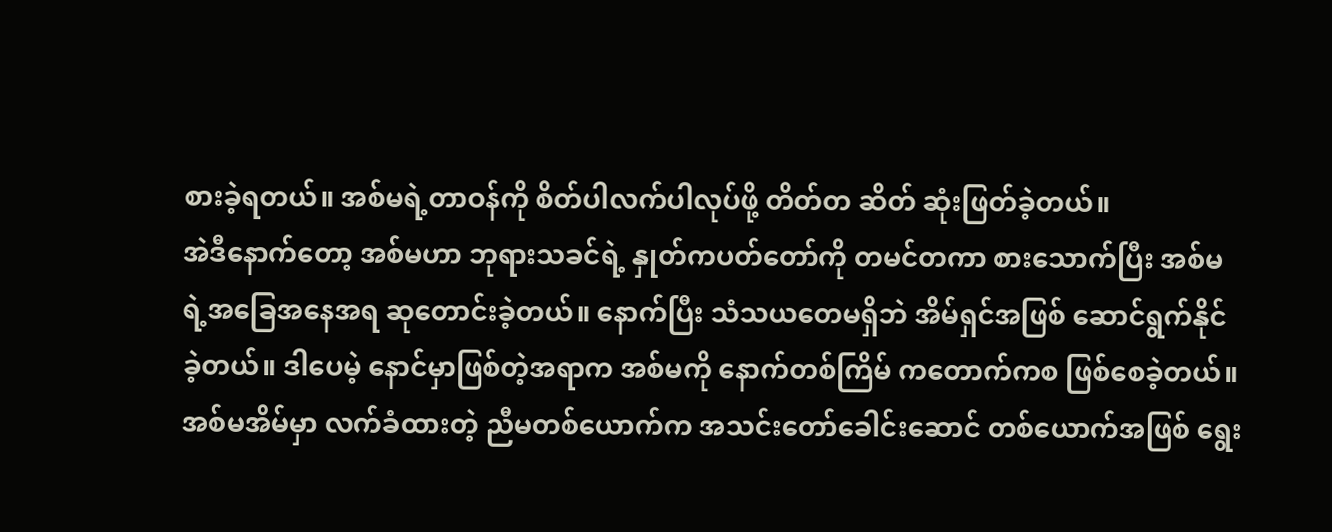စားခဲ့ရတယ်။ အစ်မရဲ့တာဝန်ကို စိတ်ပါလက်ပါလုပ်ဖို့ တိတ်တ ဆိတ် ဆုံးဖြတ်ခဲ့တယ်။
အဲဒီနောက်တော့ အစ်မဟာ ဘုရားသခင်ရဲ့ နှုတ်ကပတ်တော်ကို တမင်တကာ စားသောက်ပြီး အစ်မရဲ့အခြေအနေအရ ဆုတောင်းခဲ့တယ်။ နောက်ပြီး သံသယတေမရှိဘဲ အိမ်ရှင်အဖြစ် ဆောင်ရွက်နိုင်ခဲ့တယ်။ ဒါပေမဲ့ နောင်မှာဖြစ်တဲ့အရာက အစ်မကို နောက်တစ်ကြိမ် ကတောက်ကစ ဖြစ်စေခဲ့တယ်။ အစ်မအိမ်မှာ လက်ခံထားတဲ့ ညီမတစ်ယောက်က အသင်းတော်ခေါင်းဆောင် တစ်ယောက်အဖြစ် ရွေး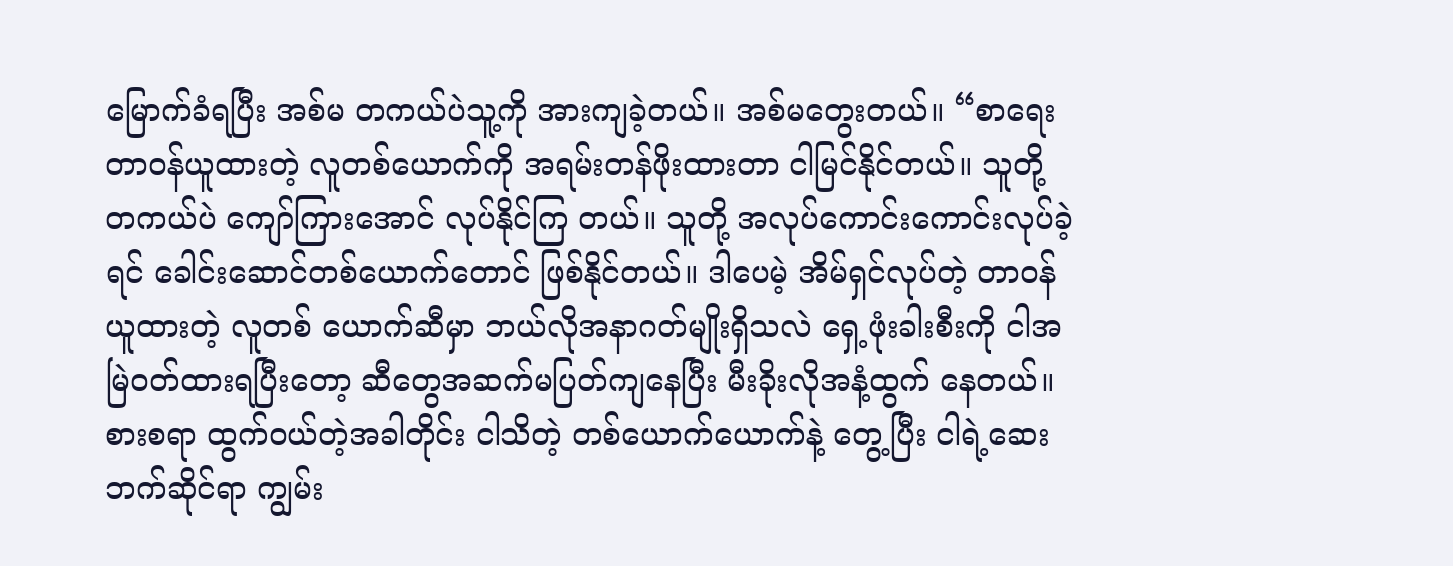မြောက်ခံရပြီး အစ်မ တကယ်ပဲသူ့ကို အားကျခဲ့တယ်။ အစ်မတွေးတယ်။ “စာရေးတာဝန်ယူထားတဲ့ လူတစ်ယောက်ကို အရမ်းတန်ဖိုးထားတာ ငါမြင်နိုင်တယ်။ သူတို့ တကယ်ပဲ ကျော်ကြားအောင် လုပ်နိုင်ကြ တယ်။ သူတို့ အလုပ်ကောင်းကောင်းလုပ်ခဲ့ရင် ခေါင်းဆောင်တစ်ယောက်တောင် ဖြစ်နိုင်တယ်။ ဒါပေမဲ့ အိမ်ရှင်လုပ်တဲ့ တာဝန်ယူထားတဲ့ လူတစ် ယောက်ဆီမှာ ဘယ်လိုအနာဂတ်မျိုးရှိသလဲ ရှေ့ဖုံးခါးစီးကို ငါအမြဲဝတ်ထားရပြီးတော့ ဆီတွေအဆက်မပြတ်ကျနေပြီး မီးခိုးလိုအနံ့ထွက် နေတယ်။ စားစရာ ထွက်ဝယ်တဲ့အခါတိုင်း ငါသိတဲ့ တစ်ယောက်ယောက်နဲ့ တွေ့ပြီး ငါရဲ့ဆေးဘက်ဆိုင်ရာ ကျွမ်း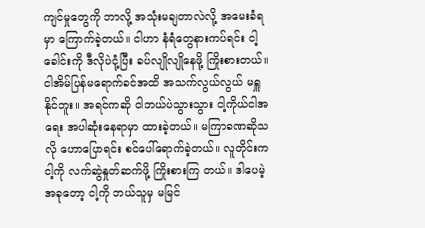ကျင်မှုတွေကို ဘာလို့ အသုံးမချတာလဲလို့ အမေးခံရမှာ ကြောက်ခဲ့တယ်။ ငါဟာ နံရံတွေနားကပ်ရင်း ငါ့ခေါင်းကို ဒီလိုပဲငုံ့ပြီး ခပ်လျိုလျိုနေဖို့ ကြိုးစားတယ်။ ငါအိမ်ပြန်မရောက်ခင်အထိ အသက်လွယ်လွယ် မရှူနိုင်ဘူး။ အရင်ကဆို ငါဘယ်ပဲသွားသွား ငါ့ကိုယ်ငါအရေး အပါဆုံးနေရာမှာ ထားခဲ့တယ်။ မကြာခဏဆိုသလို ဟောပြောရင်း စင်ပေါ်ရောက်ခဲ့တယ်။ လူတိုင်းက ငါ့ကို လက်ဆွဲနှုတ်ဆက်ဖို့ ကြိုးစားကြ တယ်။ ဒါပေမဲ့ အခုတော့ ငါ့ကို ဘယ်သူမှ မမြင်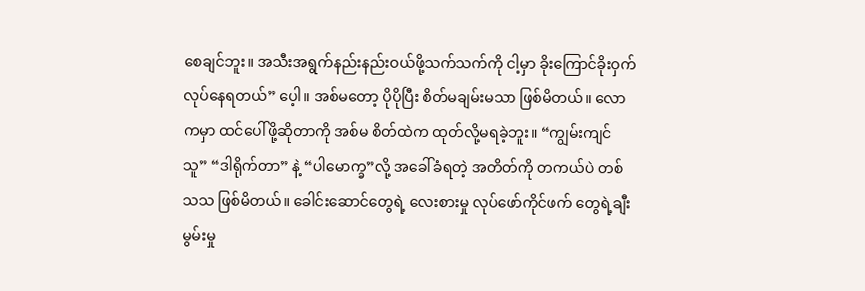စေချင်ဘူး။ အသီးအရွက်နည်းနည်းဝယ်ဖို့သက်သက်ကို ငါ့မှာ ခိုးကြောင်ခိုးဝှက်လုပ်နေရတယ်” ပေ့ါ။ အစ်မတော့ ပိုပိုပြီး စိတ်မချမ်းမသာ ဖြစ်မိတယ်။ လောကမှာ ထင်ပေါ်ဖို့ဆိုတာကို အစ်မ စိတ်ထဲက ထုတ်လို့မရခဲ့ဘူး။ “ကျွမ်းကျင်သူ” “ဒါရိုက်တာ” နဲ့ “ပါမောက္ခ”လို့ အခေါ်ခံရတဲ့ အတိတ်ကို တကယ်ပဲ တစ်သသ ဖြစ်မိတယ်။ ခေါင်းဆောင်တွေရဲ့ လေးစားမှု လုပ်ဖော်ကိုင်ဖက် တွေရဲ့ချီးမွမ်းမှု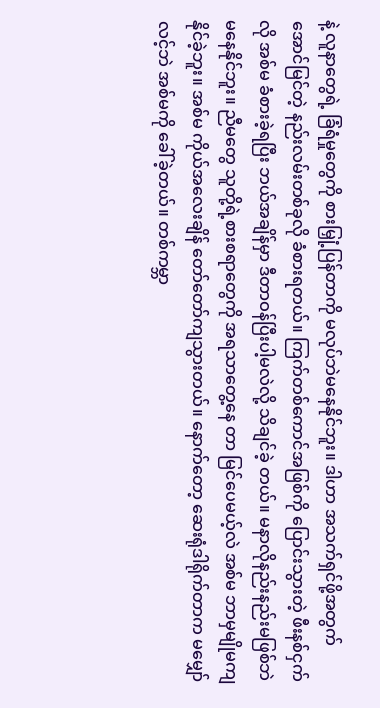နဲ့ လူနာတွေရဲ့ ခြံရံမှုတွေကို စားမြှုံ့ပြန်တာကို မလုပ်ဘဲမနေနိုင်ဘူး။ ဒါဟာ အသက်ရှင်ဖို့အတွက် အောင်မြင်တဲ့ နည်းလမ်းတစ်ခုလို ခံစားရတယ်။ ကြက်တစ်ကောင်အဖြစ်ကို ပြောင်းသွားတဲ့ ဖီးနစ်ငှက်လို အစ်မ ခံစားခဲ့ရပြီး ဘယ်အချိန်မှာ ဒီတာဝန်ပြီးပါ့မလဲလို့ သိချင်ခဲ့ တယ်။ မနာလိုနည်းနည်းမဖြစ်ဘဲ မနေနိုင်ဘူး။ ညီမတွေ သူတို့ရဲ့စားစရာတွေကို အရသာတွေ့နေ တာ မြင်ပေမယ့်လဲ အစ်မ ဘာမှမျိုမကျနိုင်ခဲ့ဘူး။ အစ်မ ကိုယ်အလေးချိန် တော်တော်ကျသွားတယ်။ နောက်တော့ ဆေးရုံဒါရိုက်တာက မမျှော်လင့်ဘဲ အစ်မကို ခေါ်ခဲ့တယ်။ တစ်ကမ္ဘာ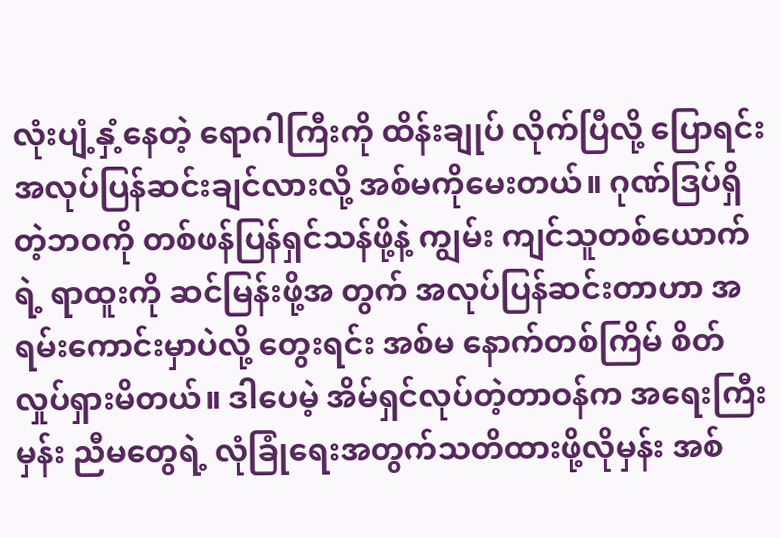လုံးပျံ့နှံ့နေတဲ့ ရောဂါကြီးကို ထိန်းချုပ် လိုက်ပြီလို့ ပြောရင်း အလုပ်ပြန်ဆင်းချင်လားလို့ အစ်မကိုမေးတယ်။ ဂုဏ်ဒြပ်ရှိတဲ့ဘဝကို တစ်ဖန်ပြန်ရှင်သန်ဖို့နဲ့ ကျွမ်း ကျင်သူတစ်ယောက်ရဲ့ ရာထူးကို ဆင်မြန်းဖို့အ တွက် အလုပ်ပြန်ဆင်းတာဟာ အရမ်းကောင်းမှာပဲလို့ တွေးရင်း အစ်မ နောက်တစ်ကြိမ် စိတ်လှုပ်ရှားမိတယ်။ ဒါပေမဲ့ အိမ်ရှင်လုပ်တဲ့တာဝန်က အရေးကြီးမှန်း ညီမတွေရဲ့ လုံခြုံရေးအတွက်သတိထားဖို့လိုမှန်း အစ်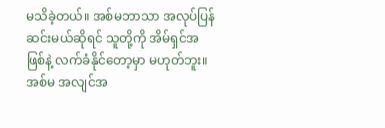မသိခဲ့တယ်။ အစ်မဘာသာ အလုပ်ပြန်ဆင်းမယ်ဆိုရင် သူတို့ကို အိမ်ရှင်အဖြစ်နဲ့ လက်ခံနိုင်တော့မှာ မဟုတ်ဘူး။ အစ်မ အလျင်အ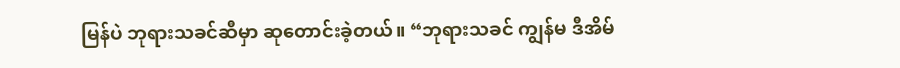မြန်ပဲ ဘုရားသခင်ဆီမှာ ဆုတောင်းခဲ့တယ်။ “ဘုရားသခင် ကျွန်မ ဒီအိမ်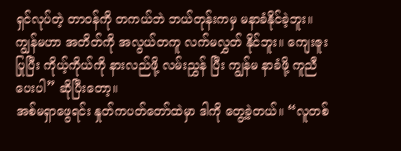ရှင်လုပ်တဲ့ တာဝန်ကို တကယ်ဘဲ ဘယ်တုန်းကမှ မနာခံနိုင်ခဲ့ဘူး။ ကျွန်မဟာ အတိတ်ကို အလွယ်တကူ လက်မလွှတ် နိုင်ဘူး။ ကျေးဇူးပြုပြီး ကိုယ့်ကိုယ်ကို နားလည်ဖို့ လမ်းညွှန် ပြီး ကျွန်မ နာခံဖို့ ကူညီပေးပါ” ဆိုပြီးတော့။
အစ်မရှာဖွေရင်း နှုတ်ကပတ်တော်ထဲမှာ ဒါကို တွေ့ခဲ့တယ်။ “လူတစ်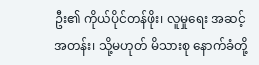ဦး၏ ကိုယ်ပိုင်တန်ဖိုး၊ လူမှုရေး အဆင့်အတန်း၊ သို့မဟုတ် မိသားစု နောက်ခံတို့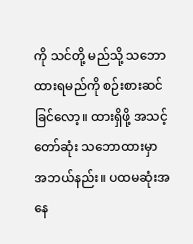ကို သင်တို့ မည်သို့ သဘောထားရမည်ကို စဉ်းစားဆင်ခြင်လော့။ ထားရှိဖို့ အသင့်တော်ဆုံး သဘောထားမှာ အဘယ်နည်း။ ပထမဆုံးအနေ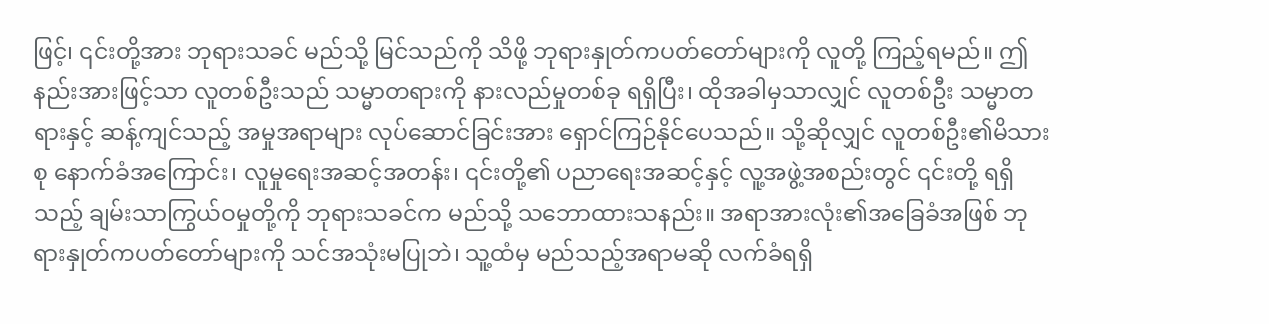ဖြင့်၊ ၎င်းတို့အား ဘုရားသခင် မည်သို့ မြင်သည်ကို သိဖို့ ဘုရားနှုတ်ကပတ်တော်များကို လူတို့ ကြည့်ရမည်။ ဤနည်းအားဖြင့်သာ လူတစ်ဦးသည် သမ္မာတရားကို နားလည်မှုတစ်ခု ရရှိပြီး၊ ထိုအခါမှသာလျှင် လူတစ်ဦး သမ္မာတရားနှင့် ဆန့်ကျင်သည့် အမှုအရာများ လုပ်ဆောင်ခြင်းအား ရှောင်ကြဉ်နိုင်ပေသည်။ သို့ဆိုလျှင် လူတစ်ဦး၏မိသားစု နောက်ခံအကြောင်း၊ လူမှုရေးအဆင့်အတန်း၊ ၎င်းတို့၏ ပညာရေးအဆင့်နှင့် လူ့အဖွဲ့အစည်းတွင် ၎င်းတို့ ရရှိသည့် ချမ်းသာကြွယ်ဝမှုတို့ကို ဘုရားသခင်က မည်သို့ သဘောထားသနည်း။ အရာအားလုံး၏အခြေခံအဖြစ် ဘုရားနှုတ်ကပတ်တော်များကို သင်အသုံးမပြုဘဲ၊ သူ့ထံမှ မည်သည့်အရာမဆို လက်ခံရရှိ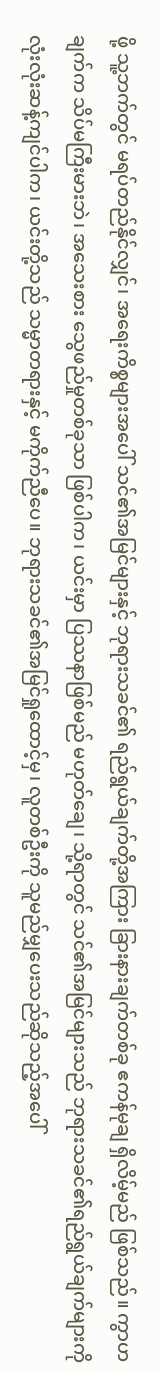ဖို့ သူ့ဘက်တွင် မရပ်တည်နိုင်လျှင်၊ အရေးကိစ္စများအပေါ် သင်၏အမြင်များနှင့် ဘုရားသခင်၏ ရည်ရွယ်ချက်တို့အကြား ခြားနားချက်တစ်ခု ဧကန်မုချ ရှိလိမ့်မည် ဖြစ်သည်။ ကွာဟချက်က သိပ်မကြီးမားဘဲ၊ အသေးစား သွေဖည်မှုတစ်ခုသာ ဖြစ်ပါက၊ ယင်းမှာ ပြဿနာဖြစ်မည် မဟုတ်ချေ၊ သို့ရာတွင် သင်၏အမြင်များသည် ဘုရားသခင်၏ရည်ရွယ်ချက်များကို လုံးလုံးဆန့်ကျင်ပါက၊ ယင်းတို့သည် သမ္မာတရားနှင့် မကိုက်ညီပေ။ ဘုရားသခင်၏အမြင်ရှုထောင့်မှ၊ လူတစ်ဦးကို သူမည်မျှပေးသည်ဆိုသည့်အပေါ်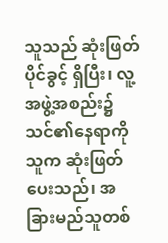သူသည် ဆုံးဖြတ်ပိုင်ခွင့် ရှိပြီး၊ လူ့အဖွဲ့အစည်း၌ သင်၏နေရာကို သူက ဆုံးဖြတ်ပေးသည်၊ အခြားမည်သူတစ်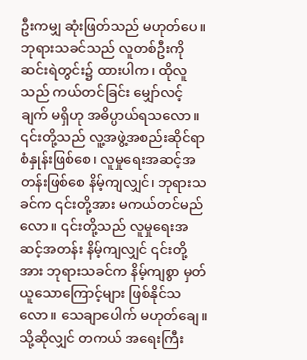ဦးကမျှ ဆုံးဖြတ်သည် မဟုတ်ပေ။ ဘုရားသခင်သည် လူတစ်ဦးကို ဆင်းရဲတွင်း၌ ထားပါက၊ ထိုလူသည် ကယ်တင်ခြင်း မျှော်လင့်ချက် မရှိဟု အဓိပ္ပာယ်ရသလော။ ၎င်းတို့သည် လူ့အဖွဲ့အစည်းဆိုင်ရာ စံနှုန်းဖြစ်စေ၊ လူမှုရေးအဆင့်အတန်းဖြစ်စေ နိမ့်ကျလျှင်၊ ဘုရားသခင်က ၎င်းတို့အား မကယ်တင်မည်လော။ ၎င်းတို့သည် လူမှုရေးအဆင့်အတန်း နိမ့်ကျလျှင် ၎င်းတို့အား ဘုရားသခင်က နိမ့်ကျစွာ မှတ်ယူသောကြောင့်များ ဖြစ်နိုင်သလော။ သေချာပေါက် မဟုတ်ချေ။ သို့ဆိုလျှင် တကယ် အရေးကြီး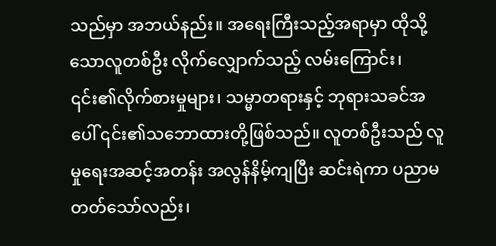သည်မှာ အဘယ်နည်း။ အရေးကြီးသည့်အရာမှာ ထိုသို့သောလူတစ်ဦး လိုက်လျှောက်သည့် လမ်းကြောင်း၊ ၎င်း၏လိုက်စားမှုများ၊ သမ္မာတရားနှင့် ဘုရားသခင်အပေါ် ၎င်း၏သဘောထားတို့ဖြစ်သည်။ လူတစ်ဦးသည် လူမှုရေးအဆင့်အတန်း အလွန်နိမ့်ကျပြီး ဆင်းရဲကာ ပညာမတတ်သော်လည်း၊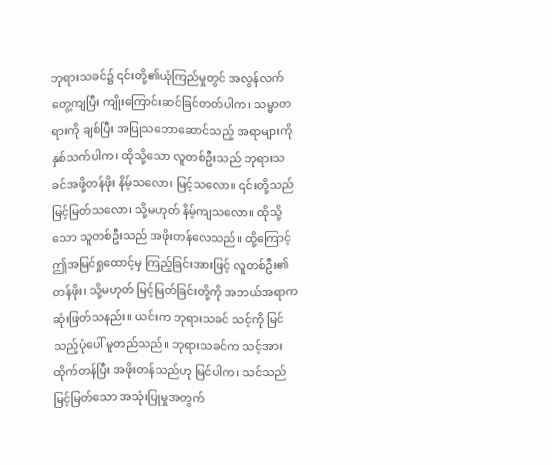ဘုရားသခင်၌ ၎င်းတို့၏ယုံကြည်မှုတွင် အလွန်လက်တွေ့ကျပြီး ကျိုးကြောင်းဆင်ခြင်တတ်ပါက၊ သမ္မာတရားကို ချစ်ပြီး အပြုသဘောဆောင်သည့် အရာများကို နှစ်သက်ပါက၊ ထိုသို့သော လူတစ်ဦးသည် ဘုရားသခင်အဖို့တန်ဖိုး နိမ့်သလော၊ မြင့်သလော။ ၎င်းတို့သည် မြင့်မြတ်သလော၊ သို့မဟုတ် နိမ့်ကျသလော။ ထိုသို့သော သူတစ်ဦးသည် အဖိုးတန်လေသည်။ ထို့ကြောင့် ဤအမြင်ရှုထောင့်မှ ကြည့်ခြင်းအားဖြင့် လူတစ်ဦး၏ တန်ဖိုး၊ သို့မဟုတ် မြင့်မြတ်ခြင်းတို့ကို အဘယ်အရာက ဆုံးဖြတ်သနည်း။ ယင်းက ဘုရားသခင် သင့်ကို မြင်သည့်ပုံပေါ် မူတည်သည်။ ဘုရားသခင်က သင့်အား ထိုက်တန်ပြီး အဖိုးတန်သည်ဟု မြင်ပါက၊ သင်သည် မြင့်မြတ်သော အသုံးပြုမှုအတွက်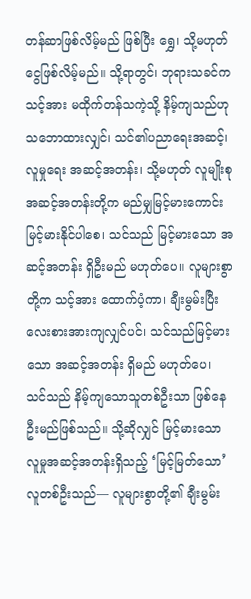တန်ဆာဖြစ်လိမ့်မည် ဖြစ်ပြီး ရွှေ၊ သို့မဟုတ် ငွေဖြစ်လိမ့်မည်။ သို့ရာတွင်၊ ဘုရားသခင်က သင့်အား မထိုက်တန်သကဲ့သို့ နိမ့်ကျသည်ဟု သဘောထားလျှင်၊ သင်၏ပညာရေးအဆင့်၊ လူမှုရေး အဆင့်အတန်း၊ သို့မဟုတ် လူမျိုးစုအဆင့်အတန်းတို့က မည်မျှမြင့်မားကောင်းမြင့်မားနိုင်ပါစေ၊ သင်သည် မြင့်မားသော အဆင့်အတန်း ရှိဦးမည် မဟုတ်ပေ။ လူများစွာတို့က သင့်အား ထောက်ပံ့ကာ၊ ချီးမွမ်းပြီး လေးစားအားကျလျှင်ပင်၊ သင်သည်မြင့်မားသော အဆင့်အတန်း ရှိမည် မဟုတ်ပေ၊ သင်သည် နိမ့်ကျသောသူတစ်ဦးသာ ဖြစ်နေဦးမည်ဖြစ်သည်။ သို့ဆိုလျှင် မြင့်မားသော လူမှုအဆင့်အတန်းရှိသည့် ‘မြင့်မြတ်သော’ လူတစ်ဦးသည်— လူများစွာတို့၏ ချီးမွမ်း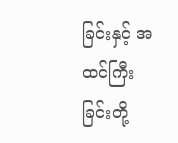ခြင်းနှင့် အထင်ကြီးခြင်းတို့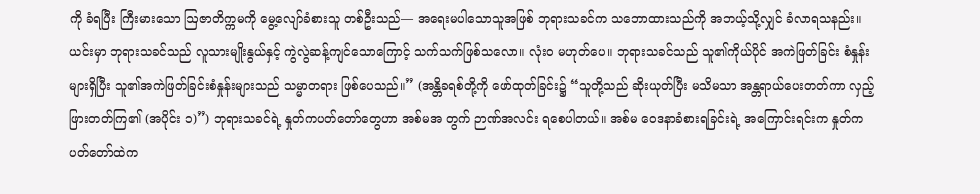ကို ခံရပြီး ကြီးမားသော ဩဇာတိက္ကမကို မွေ့လျော်ခံစားသူ တစ်ဦးသည်— အရေးမပါသောသူအဖြစ် ဘုရားသခင်က သဘောထားသည်ကို အဘယ့်သို့လျှင် ခံလာရသနည်း။ ယင်းမှာ ဘုရားသခင်သည် လူသားမျိုးနွယ်နှင့် ကွဲလွဲဆန့်ကျင်သောကြောင့် သက်သက်ဖြစ်သလော။ လုံးဝ မဟုတ်ပေ။ ဘုရားသခင်သည် သူ၏ကိုယ်ပိုင် အကဲဖြတ်ခြင်း စံနှုန်းများရှိပြီး သူ၏အကဲဖြတ်ခြင်းစံနှုန်းများသည် သမ္မာတရား ဖြစ်ပေသည်။” (အန္တိခရစ်တို့ကို ဖော်ထုတ်ခြင်း၌ “သူတို့သည် ဆိုးယုတ်ပြီး မသိမသာ အန္တရာယ်ပေးတတ်ကာ လှည့်ဖြားတတ်ကြ၏ (အပိုင်း ၁)”) ဘုရားသခင်ရဲ့ နှုတ်ကပတ်တော်တွေဟာ အစ်မအ တွက် ဉာဏ်အလင်း ရစေပါတယ်။ အစ်မ ဝေဒနာခံစားရခြင်းရဲ့ အကြောင်းရင်းက နှုတ်ကပတ်တော်ထဲက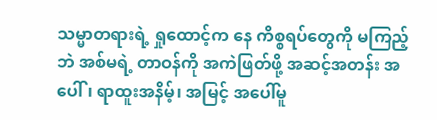သမ္မာတရားရဲ့ ရှုထောင့်က နေ ကိစ္စရပ်တွေကို မကြည့်ဘဲ အစ်မရဲ့ တာဝန်ကို အကဲဖြတ်ဖို့ အဆင့်အတန်း အပေါ်၊ ရာထူးအနိမ့်၊ အမြင့် အပေါ်မူ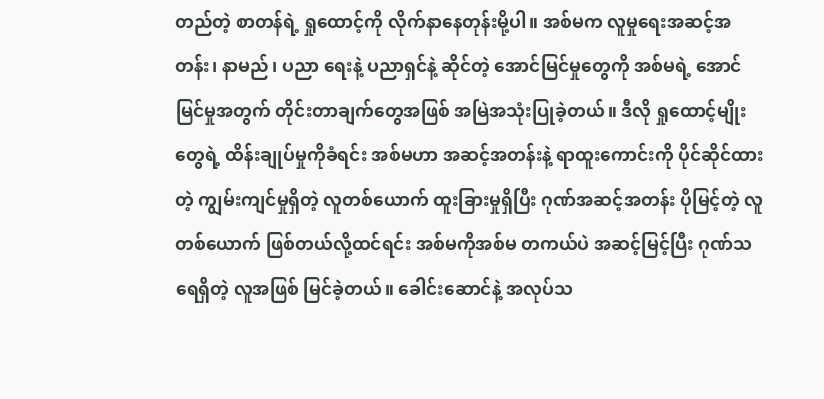တည်တဲ့ စာတန်ရဲ့ ရှုထောင့်ကို လိုက်နာနေတုန်းမို့ပါ။ အစ်မက လူမှုရေးအဆင့်အတန်း၊ နာမည်၊ ပညာ ရေးနဲ့ ပညာရှင်နဲ့ ဆိုင်တဲ့ အောင်မြင်မှုတွေကို အစ်မရဲ့ အောင်မြင်မှုအတွက် တိုင်းတာချက်တွေအဖြစ် အမြဲအသုံးပြုခဲ့တယ်။ ဒီလို ရှုထောင့်မျိုးတွေရဲ့ ထိန်းချုပ်မှုကိုခံရင်း အစ်မဟာ အဆင့်အတန်းနဲ့ ရာထူးကောင်းကို ပိုင်ဆိုင်ထားတဲ့ ကျွမ်းကျင်မှုရှိတဲ့ လူတစ်ယောက် ထူးခြားမှုရှိပြီး ဂုဏ်အဆင့်အတန်း ပိုမြင့်တဲ့ လူတစ်ယောက် ဖြစ်တယ်လို့ထင်ရင်း အစ်မကိုအစ်မ တကယ်ပဲ အဆင့်မြင့်ပြီး ဂုဏ်သရေရှိတဲ့ လူအဖြစ် မြင်ခဲ့တယ်။ ခေါင်းဆောင်နဲ့ အလုပ်သ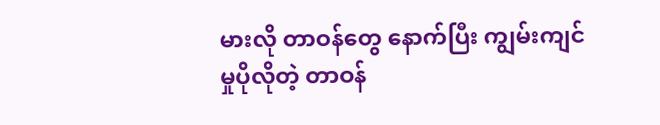မားလို တာဝန်တွေ နောက်ပြီး ကျွမ်းကျင်မှုပိုလိုတဲ့ တာဝန်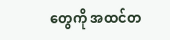တွေကို အထင်တ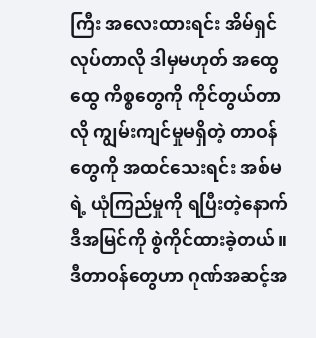ကြီး အလေးထားရင်း အိမ်ရှင်လုပ်တာလို ဒါမှမဟုတ် အထွေထွေ ကိစ္စတွေကို ကိုင်တွယ်တာလို ကျွမ်းကျင်မှုမရှိတဲ့ တာဝန်တွေကို အထင်သေးရင်း အစ်မရဲ့ ယုံကြည်မှုကို ရပြီးတဲ့နောက် ဒီအမြင်ကို စွဲကိုင်ထားခဲ့တယ်။ ဒီတာဝန်တွေဟာ ဂုဏ်အဆင့်အ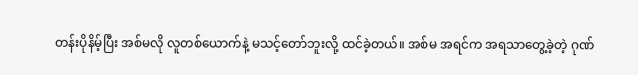တန်းပိုနိမ့်ပြီး အစ်မလို လူတစ်ယောက်နဲ့ မသင့်တော်ဘူးလို့ ထင်ခဲ့တယ်။ အစ်မ အရင်က အရသာတွေ့ခဲ့တဲ့ ဂုဏ်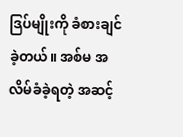ဒြပ်မျိုးကို ခံစားချင်ခဲ့တယ်။ အစ်မ အလိမ်ခံခဲ့ရတဲ့ အဆင့်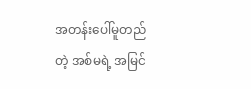အတန်းပေါ်မူတည် တဲ့ အစ်မရဲ့ အမြင်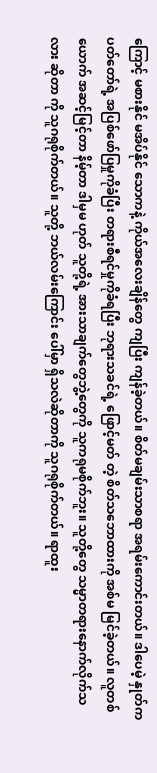ကြောင့် မစားနိုင် မအိပ်နိုင် သောကနဲ့ ကိုယ်အလေးချိန်တွေ ကျပြီး ကျန်ခဲ့တယ်။ စိတ်မချမ်းသာစရာ အရမ်းကောင်းတယ်။ ဒါပေမဲ့ နှုတ်ကပတ်တော်ရဲ့ အပြစ်ဖော်ပြမှုကိုခံပြီး တရားစီရင်မှုကိုခံရပြီး ဘုရားသခင်ရဲ့ ဖြောင့်မတ် တဲ့ စိတ်သဘောထားကို အစ်မ မြင်ခဲ့တယ်။ လူတစ်ယောက် အဆင့်မြင့်တာ နိမ့်တာ ဒါမှမ ဟုတ် သူတို့ရဲ့ အားသာချက်တွေဘွဲ့တွေကို သူကရုမစိုက်ဘူး။ သူတို့တွေ သမ္မာတရားနောက်လိုက်သလား ဆိုတာ ကို သူဂရုစိုက်တယ်။ သူတို့ ဘယ်လမ်းကြောင်း ပေါ်မှာ ရှိသလဲဆိုတာကို သူဂရုစိုက်တယ်။ ရာထူး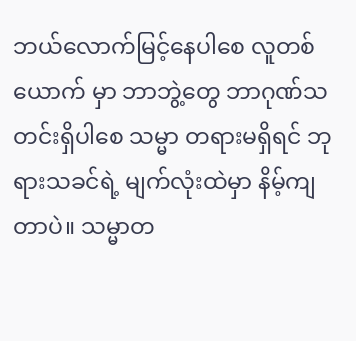ဘယ်လောက်မြင့်နေပါစေ လူတစ်ယောက် မှာ ဘာဘွဲ့တွေ ဘာဂုဏ်သတင်းရှိပါစေ သမ္မာ တရားမရှိရင် ဘုရားသခင်ရဲ့ မျက်လုံးထဲမှာ နိမ့်ကျတာပဲ။ သမ္မာတ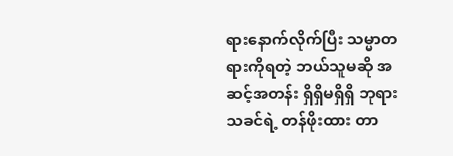ရားနောက်လိုက်ပြီး သမ္မာတရားကိုရတဲ့ ဘယ်သူမဆို အဆင့်အတန်း ရှိရှိမရှိရှိ ဘုရားသခင်ရဲ့ တန်ဖိုးထား တာ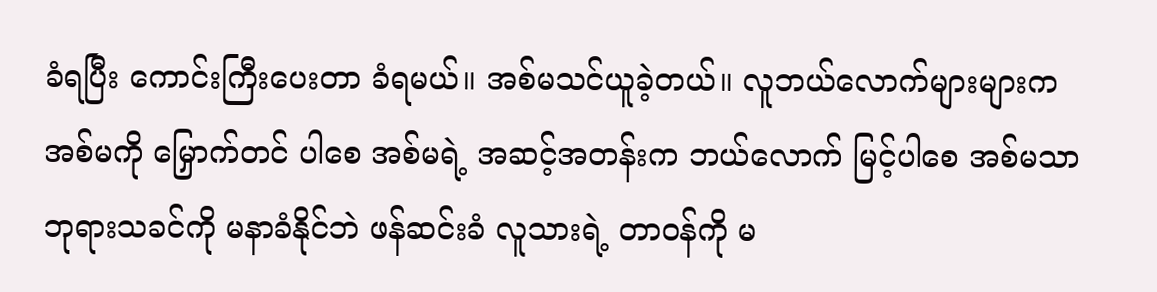ခံရပြီး ကောင်းကြီးပေးတာ ခံရမယ်။ အစ်မသင်ယူခဲ့တယ်။ လူဘယ်လောက်များများက အစ်မကို မြှောက်တင် ပါစေ အစ်မရဲ့ အဆင့်အတန်းက ဘယ်လောက် မြင့်ပါစေ အစ်မသာ ဘုရားသခင်ကို မနာခံနိုင်ဘဲ ဖန်ဆင်းခံ လူသားရဲ့ တာဝန်ကို မ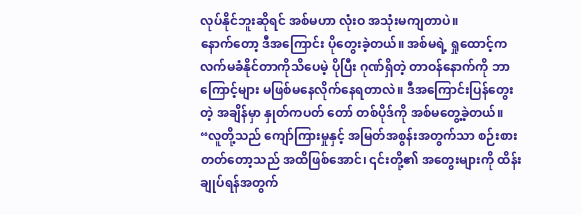လုပ်နိုင်ဘူးဆိုရင် အစ်မဟာ လုံးဝ အသုံးမကျတာပဲ။
နောက်တော့ ဒီအကြောင်း ပိုတွေးခဲ့တယ်။ အစ်မရဲ့ ရှုထောင့်က လက်မခံနိုင်တာကိုသိပေမဲ့ ပိုပြီး ဂုဏ်ရှိတဲ့ တာဝန်နောက်ကို ဘာကြောင့်များ မဖြစ်မနေလိုက်နေရတာလဲ။ ဒီအကြောင်းပြန်တွေးတဲ့ အချိန်မှာ နှုတ်ကပတ် တော် တစ်ပိုဒ်ကို အစ်မတွေ့ခဲ့တယ်။ “လူတို့သည် ကျော်ကြားမှုနှင့် အမြတ်အစွန်းအတွက်သာ စဉ်းစားတတ်တော့သည် အထိဖြစ်အောင်၊ ၎င်းတို့၏ အတွေးများကို ထိန်းချုပ်ရန်အတွက်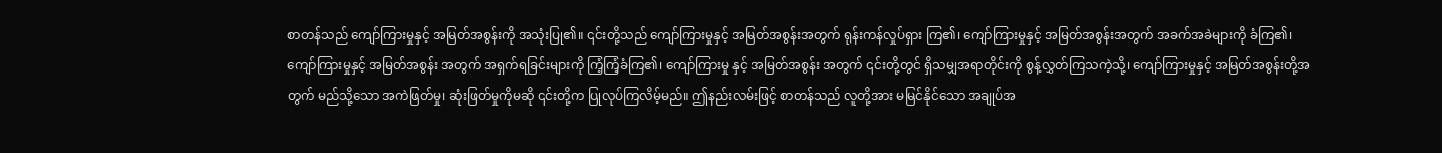စာတန်သည် ကျော်ကြားမှုနှင့် အမြတ်အစွန်းကို အသုံးပြု၏။ ၎င်းတို့သည် ကျော်ကြားမှုနှင့် အမြတ်အစွန်းအတွက် ရုန်းကန်လှုပ်ရှား ကြ၏၊ ကျော်ကြားမှုနှင့် အမြတ်အစွန်းအတွက် အခက်အခဲများကို ခံကြ၏၊ ကျော်ကြားမှုနှင့် အမြတ်အစွန်း အတွက် အရှက်ရခြင်းများကို ကြံ့ကြံ့ခံကြ၏၊ ကျော်ကြားမှု နှင့် အမြတ်အစွန်း အတွက် ၎င်းတို့တွင် ရှိသမျှအရာတိုင်းကို စွန့်လွှတ်ကြသကဲ့သို့၊ ကျော်ကြားမှုနှင့် အမြတ်အစွန်းတို့အတွက် မည်သို့သော အကဲဖြတ်မှု၊ ဆုံးဖြတ်မှုကိုမဆို ၎င်းတို့က ပြုလုပ်ကြလိမ့်မည်။ ဤနည်းလမ်းဖြင့် စာတန်သည် လူတို့အား မမြင်နိုင်သော အချုပ်အ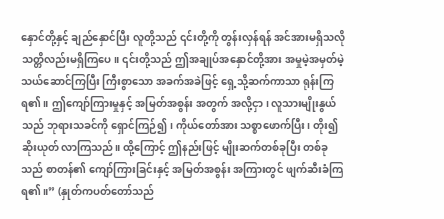နှောင်တို့နှင့် ချည်နှောင်ပြီး လူတို့သည် ၎င်းတို့ကို တွန်းလှန်ရန် အင်အားမရှိသလို သတ္တိလည်းမရှိကြပေ။ ၎င်းတို့သည် ဤအချုပ်အနှောင်တို့အား အမှုမဲ့အမှတ်မဲ့ သယ်ဆောင်ကြပြီး ကြီးစွာသော အခက်အခဲဖြင့် ရှေ့သို့ဆက်ကာသာ ရုန်းကြရ၏။ ဤကျော်ကြားမှုနှင့် အမြတ်အစွန်း အတွက် အလို့ငှာ၊ လူသားမျိုးနွယ်သည် ဘုရားသခင်ကို ရှောင်ကြဉ်၍၊ ကိုယ်တော်အား သစ္စာဖောက်ပြီး၊ တိုး၍ ဆိုးယုတ် လာကြသည်။ ထို့ကြောင့် ဤနည်းဖြင့် မျိုးဆက်တစ်ခုပြီး တစ်ခုသည် စာတန်၏ ကျော်ကြားခြင်းနှင့် အမြတ်အစွန်း အကြားတွင် ဖျက်ဆီးခံကြရ၏။” (နှုတ်ကပတ်တော်သည်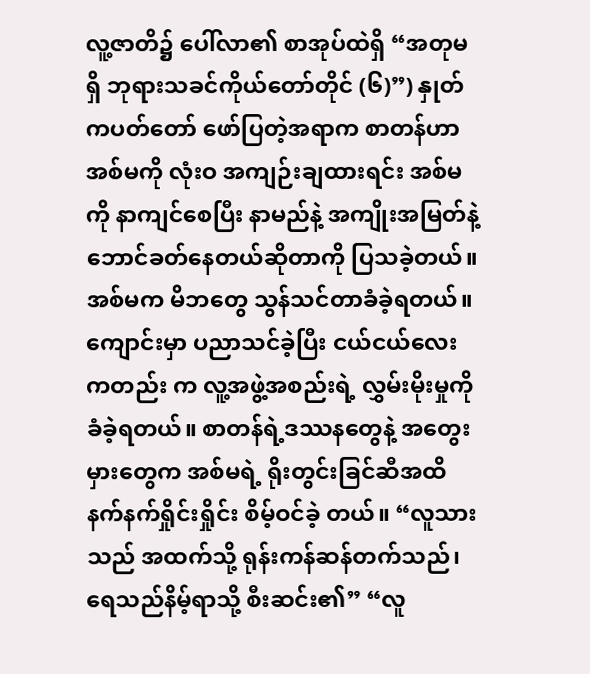လူ့ဇာတိ၌ ပေါ်လာ၏ စာအုပ်ထဲရှိ “အတုမရှိ ဘုရားသခင်ကိုယ်တော်တိုင် (၆)”) နှုတ်ကပတ်တော် ဖော်ပြတဲ့အရာက စာတန်ဟာ အစ်မကို လုံးဝ အကျဉ်းချထားရင်း အစ်မကို နာကျင်စေပြီး နာမည်နဲ့ အကျိုးအမြတ်နဲ့ ဘောင်ခတ်နေတယ်ဆိုတာကို ပြသခဲ့တယ်။ အစ်မက မိဘတွေ သွန်သင်တာခံခဲ့ရတယ်။ ကျောင်းမှာ ပညာသင်ခဲ့ပြီး ငယ်ငယ်လေးကတည်း က လူ့အဖွဲ့အစည်းရဲ့ လွှမ်းမိုးမှုကို ခံခဲ့ရတယ်။ စာတန်ရဲ့ဒဿနတွေနဲ့ အတွေးမှားတွေက အစ်မရဲ့ ရိုးတွင်းခြင်ဆီအထိ နက်နက်ရှိုင်းရှိုင်း စိမ့်ဝင်ခဲ့ တယ်။ “လူသားသည် အထက်သို့ ရုန်းကန်ဆန်တက်သည်၊ ရေသည်နိမ့်ရာသို့ စီးဆင်း၏” “လူ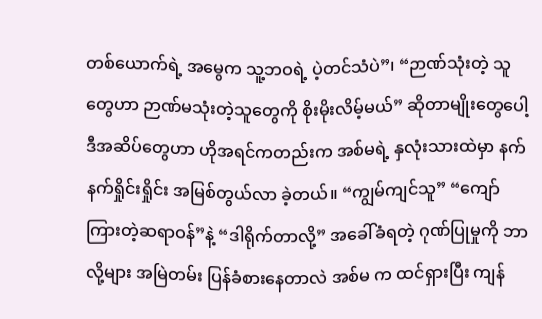တစ်ယောက်ရဲ့ အမွေက သူ့ဘဝရဲ့ ပဲ့တင်သံပဲ”၊ “ဉာဏ်သုံးတဲ့ သူတွေဟာ ဉာဏ်မသုံးတဲ့သူတွေကို စိုးမိုးလိမ့်မယ်” ဆိုတာမျိုးတွေပေါ့ ဒီအဆိပ်တွေဟာ ဟိုအရင်ကတည်းက အစ်မရဲ့ နှလုံးသားထဲမှာ နက်နက်ရှိုင်းရှိုင်း အမြစ်တွယ်လာ ခဲ့တယ်။ “ကျွမ်ကျင်သူ” “ကျော်ကြားတဲ့ဆရာဝန်”နဲ့ “ဒါရိုက်တာလို့” အခေါ်ခံရတဲ့ ဂုဏ်ပြုမှုကို ဘာလို့များ အမြဲတမ်း ပြန်ခံစားနေတာလဲ အစ်မ က ထင်ရှားပြီး ကျန်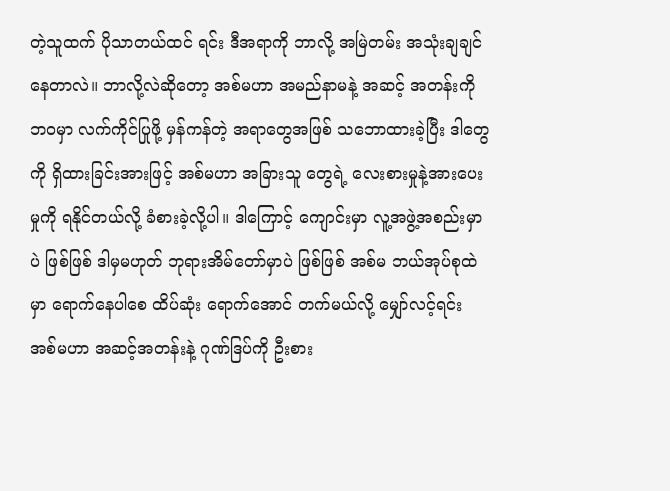တဲ့သူထက် ပိုသာတယ်ထင် ရင်း ဒီအရာကို ဘာလို့ အမြဲတမ်း အသုံးချချင်နေတာလဲ။ ဘာလို့လဲဆိုတော့ အစ်မဟာ အမည်နာမနဲ့ အဆင့် အတန်းကို ဘဝမှာ လက်ကိုင်ပြုဖို့ မှန်ကန်တဲ့ အရာတွေအဖြစ် သဘောထားခဲ့ပြီး ဒါတွေကို ရှိထားခြင်းအားဖြင့် အစ်မဟာ အခြားသူ တွေရဲ့ လေးစားမှုနဲ့အားပေးမှုကို ရနိုင်တယ်လို့ ခံစားခဲ့လို့ပါ။ ဒါကြောင့် ကျောင်းမှာ လူ့အဖွဲ့အစည်းမှာပဲ ဖြစ်ဖြစ် ဒါမှမဟုတ် ဘုရားအိမ်တော်မှာပဲ ဖြစ်ဖြစ် အစ်မ ဘယ်အုပ်စုထဲမှာ ရောက်နေပါစေ ထိပ်ဆုံး ရောက်အောင် တက်မယ်လို့ မျှော်လင့်ရင်း အစ်မဟာ အဆင့်အတန်းနဲ့ ဂုဏ်ဒြပ်ကို ဦးစား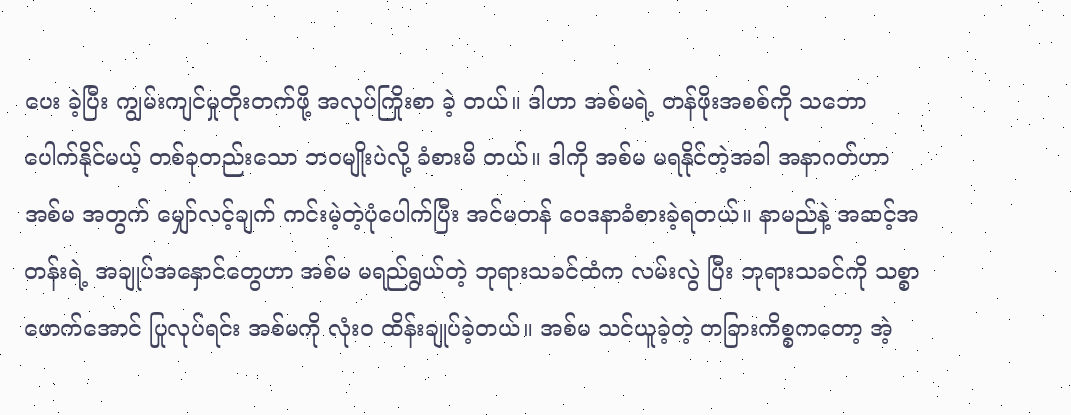ပေး ခဲ့ပြီး ကျွမ်းကျင်မှုတိုးတက်ဖို့ အလုပ်ကြိုးစာ ခဲ့ တယ်။ ဒါဟာ အစ်မရဲ့ တန်ဖိုးအစစ်ကို သဘောပေါက်နိုင်မယ့် တစ်ခုတည်းသော ဘဝမျိုးပဲလို့ ခံစားမိ တယ်။ ဒါကို အစ်မ မရနိုင်တဲ့အခါ အနာဂတ်ဟာ အစ်မ အတွက် မျှော်လင့်ချက် ကင်းမဲ့တဲ့ပုံပေါက်ပြီး အင်မတန် ဝေဒနာခံစားခဲ့ရတယ်။ နာမည်နဲ့ အဆင့်အတန်းရဲ့ အချုပ်အနှောင်တွေဟာ အစ်မ မရည်ရွယ်တဲ့ ဘုရားသခင်ထံက လမ်းလွဲ ပြီး ဘုရားသခင်ကို သစ္စာဖောက်အောင် ပြုလုပ်ရင်း အစ်မကို လုံးဝ ထိန်းချုပ်ခဲ့တယ်။ အစ်မ သင်ယူခဲ့တဲ့ တခြားကိစ္စကတော့ အဲ့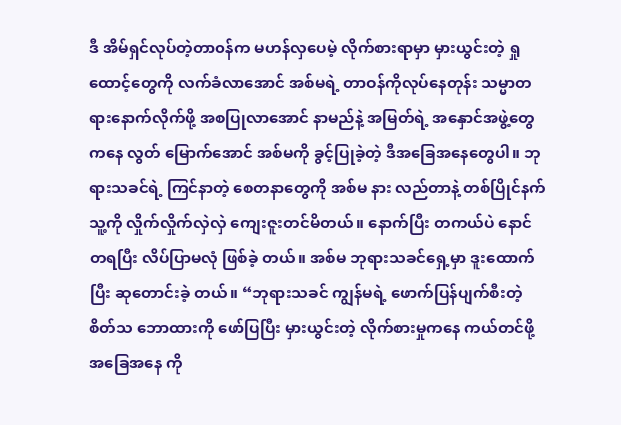ဒီ အိမ်ရှင်လုပ်တဲ့တာ၀န်က မဟန်လှပေမဲ့ လိုက်စားရာမှာ မှားယွင်းတဲ့ ရှုထောင့်တွေကို လက်ခံလာအောင် အစ်မရဲ့ တာဝန်ကိုလုပ်နေတုန်း သမ္မာတရားနောက်လိုက်ဖို့ အစပြုလာအောင် နာမည်နဲ့ အမြတ်ရဲ့ အနှောင်အဖွဲ့တွေကနေ လွတ် မြောက်အောင် အစ်မကို ခွင့်ပြုခဲ့တဲ့ ဒီအခြေအနေတွေပါ။ ဘုရားသခင်ရဲ့ ကြင်နာတဲ့ စေတနာတွေကို အစ်မ နား လည်တာနဲ့ တစ်ပြိုင်နက် သူ့ကို လှိုက်လှိုက်လှဲလှဲ ကျေးဇူးတင်မိတယ်။ နောက်ပြီး တကယ်ပဲ နောင်တရပြီး လိပ်ပြာမလုံ ဖြစ်ခဲ့ တယ်။ အစ်မ ဘုရားသခင်ရှေ့မှာ ဒူးထောက်ပြီး ဆုတောင်းခဲ့ တယ်။ “ဘုရားသခင် ကျွန်မရဲ့ ဖောက်ပြန်ပျက်စီးတဲ့ စိတ်သ ဘောထားကို ဖော်ပြပြီး မှားယွင်းတဲ့ လိုက်စားမှုကနေ ကယ်တင်ဖို့အခြေအနေ ကို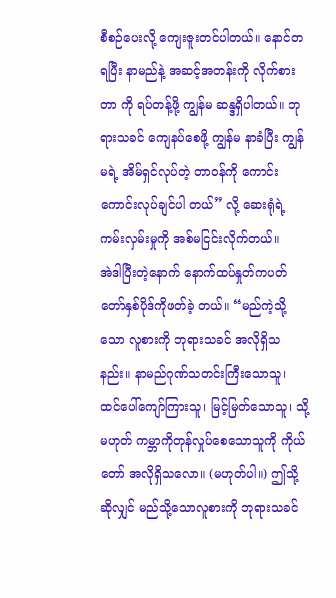စီစဉ်ပေးလို့ ကျေးဇူးတင်ပါတယ်။ နောင်တရပြီး နာမည်နဲ့ အဆင့်အတန်းကို လိုက်စားတာ ကို ရပ်တန့်ဖို့ ကျွန်မ ဆန္ဒရှိပါတယ်။ ဘုရားသခင် ကျေနပ်စေဖို့ ကျွန်မ နာခံပြီး ကျွန်မရဲ့ အိမ်ရှင်လုပ်တဲ့ တာဝန်ကို ကောင်းကောင်းလုပ်ချင်ပါ တယ်” လို့ ဆေးရုံရဲ့ ကမ်းလှမ်းမှုကို အစ်မငြင်းလိုက်တယ်။
အဲဒါပြီးတဲ့နောက် နောက်ထပ်နှုတ်ကပတ်တော်နှစ်ပိုဒ်ကိုဖတ်ခဲ့ တယ်။ “မည်ကဲ့သို့သော လူစားကို ဘုရားသခင် အလိုရှိသနည်း။ နာမည်ဂုဏ်သတင်းကြီးသောသူ၊ ထင်ပေါ်ကျော်ကြားသူ၊ မြင့်မြတ်သောသူ၊ သို့မဟုတ် ကမ္ဘာကိုတုန်လှုပ်စေသောသူကို ကိုယ်တော် အလိုရှိသလော။ (မဟုတ်ပါ။) ဤသို့ဆိုလျှင် မည်သို့သောလူစားကို ဘုရားသခင်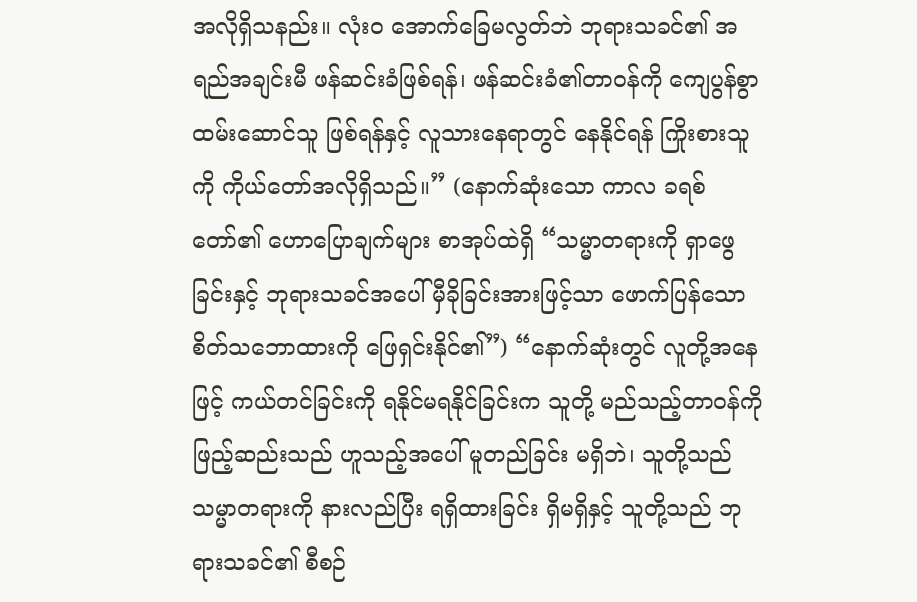အလိုရှိသနည်း။ လုံးဝ အောက်ခြေမလွတ်ဘဲ ဘုရားသခင်၏ အရည်အချင်းမီ ဖန်ဆင်းခံဖြစ်ရန်၊ ဖန်ဆင်းခံ၏တာဝန်ကို ကျေပွန်စွာထမ်းဆောင်သူ ဖြစ်ရန်နှင့် လူသားနေရာတွင် နေနိုင်ရန် ကြိုးစားသူကို ကိုယ်တော်အလိုရှိသည်။” (နောက်ဆုံးသော ကာလ ခရစ်တော်၏ ဟောပြောချက်များ စာအုပ်ထဲရှိ “သမ္မာတရားကို ရှာဖွေခြင်းနှင့် ဘုရားသခင်အပေါ် မှီခိုခြင်းအားဖြင့်သာ ဖောက်ပြန်သော စိတ်သဘောထားကို ဖြေရှင်းနိုင်၏”) “နောက်ဆုံးတွင် လူတို့အနေဖြင့် ကယ်တင်ခြင်းကို ရနိုင်မရနိုင်ခြင်းက သူတို့ မည်သည့်တာဝန်ကို ဖြည့်ဆည်းသည် ဟူသည့်အပေါ် မူတည်ခြင်း မရှိဘဲ၊ သူတို့သည် သမ္မာတရားကို နားလည်ပြီး ရရှိထားခြင်း ရှိမရှိနှင့် သူတို့သည် ဘုရားသခင်၏ စီစဉ်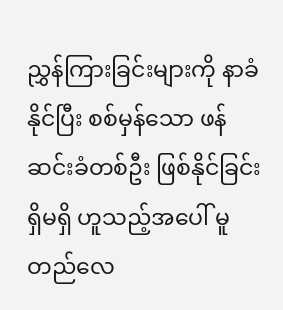ညွှန်ကြားခြင်းများကို နာခံနိုင်ပြီး စစ်မှန်သော ဖန်ဆင်းခံတစ်ဦး ဖြစ်နိုင်ခြင်း ရှိမရှိ ဟူသည့်အပေါ် မူတည်လေ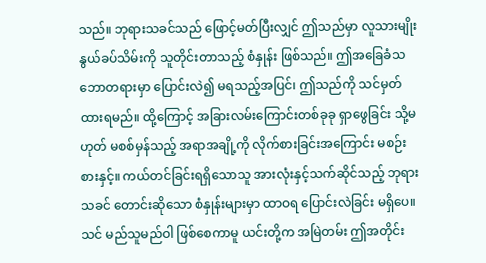သည်။ ဘုရားသခင်သည် ဖြောင့်မတ်ပြီးလျှင် ဤသည်မှာ လူသားမျိုးနွယ်ခပ်သိမ်းကို သူတိုင်းတာသည့် စံနှုန်း ဖြစ်သည်။ ဤအခြေခံသဘောတရားမှာ ပြောင်းလဲ၍ မရသည့်အပြင်၊ ဤသည်ကို သင်မှတ်ထားရမည်။ ထို့ကြောင့် အခြားလမ်းကြောင်းတစ်ခုခု ရှာဖွေခြင်း သို့မဟုတ် မစစ်မှန်သည့် အရာအချို့ကို လိုက်စားခြင်းအကြောင်း မစဉ်းစားနှင့်။ ကယ်တင်ခြင်းရရှိသောသူ အားလုံးနှင့်သက်ဆိုင်သည့် ဘုရားသခင် တောင်းဆိုသော စံနှုန်းများမှာ ထာဝရ ပြောင်းလဲခြင်း မရှိပေ။ သင် မည်သူမည်ဝါ ဖြစ်စေကာမူ ယင်းတို့က အမြဲတမ်း ဤအတိုင်း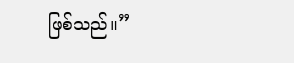ဖြစ်သည်။”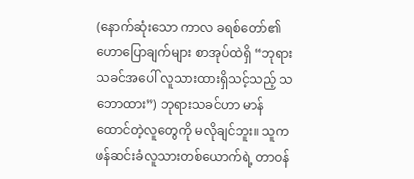(နောက်ဆုံးသော ကာလ ခရစ်တော်၏ ဟောပြောချက်များ စာအုပ်ထဲရှိ “ဘုရားသခင်အပေါ် လူသားထားရှိသင့်သည့် သဘောထား”) ဘုရားသခင်ဟာ မာန်ထောင်တဲ့လူတွေကို မလိုချင်ဘူး။ သူက ဖန်ဆင်းခံလူသားတစ်ယောက်ရဲ့ တာဝန်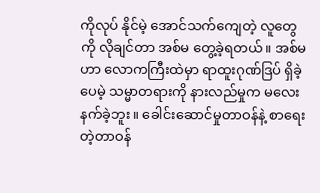ကိုလုပ် နိုင်မဲ့ အောင်သက်ကျေတဲ့ လူတွေကို လိုချင်တာ အစ်မ တွေ့ခဲ့ရတယ်။ အစ်မဟာ လောကကြီးထဲမှာ ရာထူးဂုဏ်ဒြပ် ရှိခဲ့ပေမဲ့ သမ္မာတရားကို နားလည်မှုက မလေးနက်ခဲ့ဘူး။ ခေါင်းဆောင်မှုတာဝန်နဲ့ စာရေးတဲ့တာဝန်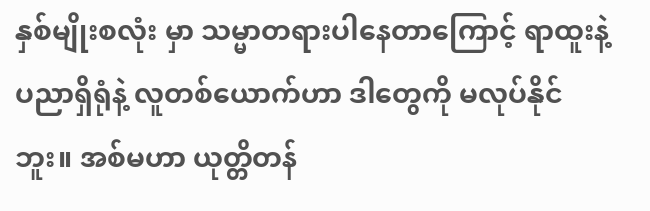နှစ်မျိုးစလုံး မှာ သမ္မာတရားပါနေတာကြောင့် ရာထူးနဲ့ ပညာရှိရုံနဲ့ လူတစ်ယောက်ဟာ ဒါတွေကို မလုပ်နိုင်ဘူး။ အစ်မဟာ ယုတ္တိတန်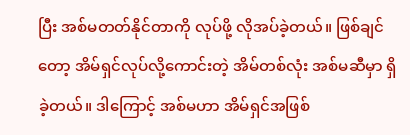ပြီး အစ်မတတ်နိုင်တာကို လုပ်ဖို့ လိုအပ်ခဲ့တယ်။ ဖြစ်ချင်တော့ အိမ်ရှင်လုပ်လို့ကောင်းတဲ့ အိမ်တစ်လုံး အစ်မဆီမှာ ရှိခဲ့တယ်။ ဒါကြောင့် အစ်မဟာ အိမ်ရှင်အဖြစ်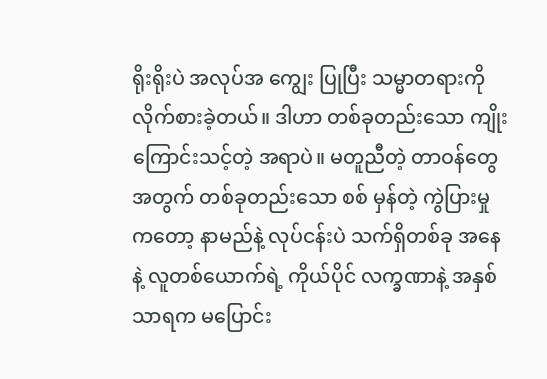ရိုးရိုးပဲ အလုပ်အ ကျွေး ပြုပြီး သမ္မာတရားကို လိုက်စားခဲ့တယ်။ ဒါဟာ တစ်ခုတည်းသော ကျိုးကြောင်းသင့်တဲ့ အရာပဲ။ မတူညီတဲ့ တာဝန်တွေအတွက် တစ်ခုတည်းသော စစ် မှန်တဲ့ ကွဲပြားမှုကတော့ နာမည်နဲ့ လုပ်ငန်းပဲ သက်ရှိတစ်ခု အနေနဲ့ လူတစ်ယောက်ရဲ့ ကိုယ်ပိုင် လက္ခဏာနဲ့ အနှစ်သာရက မပြောင်း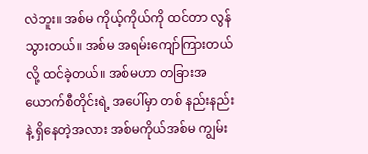လဲဘူး။ အစ်မ ကိုယ့်ကိုယ်ကို ထင်တာ လွန်သွားတယ်။ အစ်မ အရမ်းကျော်ကြားတယ်လို့ ထင်ခဲ့တယ်။ အစ်မဟာ တခြားအယောက်စီတိုင်းရဲ့ အပေါ်မှာ တစ် နည်းနည်းနဲ့ ရှိနေတဲ့အလား အစ်မကိုယ်အစ်မ ကျွမ်း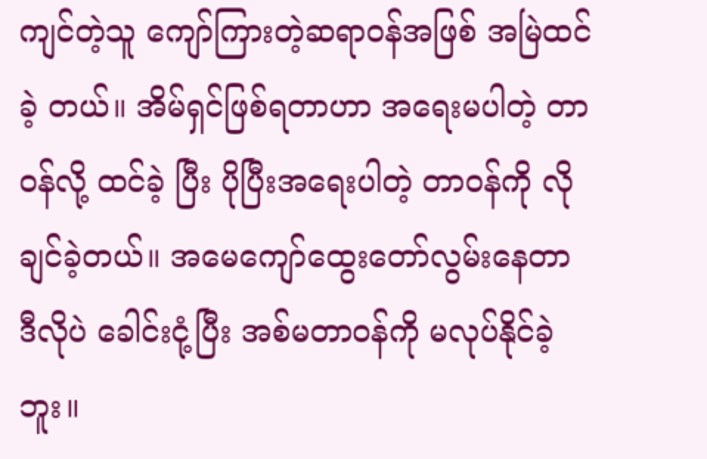ကျင်တဲ့သူ ကျော်ကြားတဲ့ဆရာဝန်အဖြစ် အမြဲထင်ခဲ့ တယ်။ အိမ်ရှင်ဖြစ်ရတာဟာ အရေးမပါတဲ့ တာဝန်လို့ ထင်ခဲ့ ပြီး ပိုပြီးအရေးပါတဲ့ တာဝန်ကို လိုချင်ခဲ့တယ်။ အမေကျော်ထွေးတော်လွမ်းနေတာ ဒီလိုပဲ ခေါင်းငုံ့ပြီး အစ်မတာဝန်ကို မလုပ်နိုင်ခဲ့ဘူး။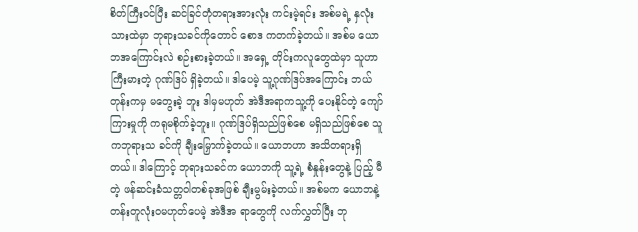စိတ်ကြီးဝင်ပြီး ဆင်ခြင်တုံတရားအားလုံး ကင်းမဲ့ရင်း အစ်မရဲ့ နှလုံးသားထဲမှာ ဘုရားသခင်ကိုတောင် စောဒ ကတက်ခဲ့တယ်။ အစ်မ ယောဘအကြောင်းလဲ စဉ်းစားခဲ့တယ်။ အရှေ့ တိုင်းကလူတွေထဲမှာ သူဟာ ကြီးမားတဲ့ ဂုဏ်ဒြပ် ရှိခဲ့တယ်။ ဒါပေမဲ့ သူ့ဂုဏ်ဒြပ်အကြောင်း ဘယ်တုန်းကမှ မတွေးခဲ့ ဘူး ဒါမှမဟုတ် အဲဒီအရာကသူ့ကို ပေးနိုင်တဲ့ ကျော် ကြားမှုကို ကရုမစိုက်ခဲ့ဘူး။ ဂုဏ်ဒြပ်ရှိသည်ဖြစ်စေ မရှိသည်ဖြစ်စေ သူကဘုရားသ ခင်ကို ချီးမြှောက်ခဲ့တယ်။ ယောဘဟာ အသိတရားရှိတယ်။ ဒါကြောင့် ဘုရားသခင်က ယောဘကို သူ့ရဲ့ စံနှုန်းတွေနဲ့ ပြည့် မီတဲ့ ဖန်ဆင်းခံသတ္တဝါတစ်ခုအဖြစ် ချီးမွမ်းခဲ့တယ်။ အစ်မက ယောဘနဲ့ တန်းတူလုံးဝမဟုတ်ပေမဲ့ အဲဒီအ ရာတွေကို လက်လွှတ်ပြီး ဘု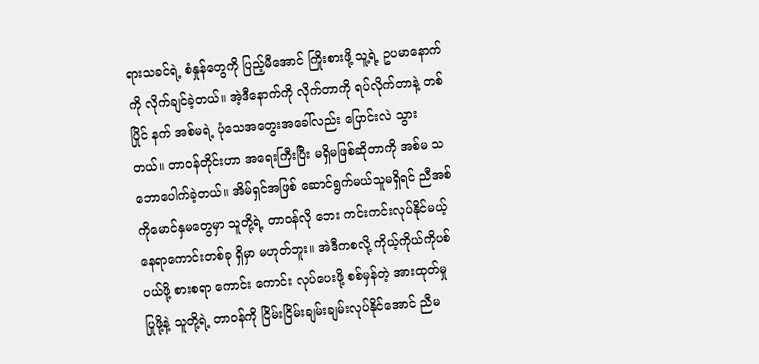ရားသခင်ရဲ့ စံနှုန်တွေကို ပြည့်မီအောင် ကြိုးစားဖို့ သူ့ရဲ့ ဥပမာနောက်ကို လိုက်ချင်ခဲ့တယ်။ အဲ့ဒီနောက်ကို လိုက်တာကို ရပ်လိုက်တာနဲ့ တစ်ပြိုင် နက် အစ်မရဲ့ ပုံသေအတွေးအခေါ်လည်း ပြောင်းလဲ သွားတယ်။ တာဝန်တိုင်းဟာ အရေးကြီးပြီး မရှိမဖြစ်ဆိုတာကို အစ်မ သဘောပေါက်ခဲ့တယ်။ အိမ်ရှင်အဖြစ် ဆောင်ရွက်မယ်သူမရှိရင် ညီအစ်ကိုမောင်နှမတွေမှာ သူတို့ရဲ့ တာဝန်လို ဘေး ကင်းကင်းလုပ်နိုင်မယ့် နေရာကောင်းတစ်ခု ရှိမှာ မဟုတ်ဘူး။ အဲဒီကစလို့ ကိုယ့်ကိုယ်ကိုပစ်ပယ်ဖို့ စားစရာ ကောင်း ကောင်း လုပ်ပေးဖို့ စစ်မှန်တဲ့ အားထုတ်မှု ပြုဖို့နဲ့ သူတို့ရဲ့ တာဝန်ကို ငြိမ်းငြိမ်းချမ်းချမ်းလုပ်နိုင်အောင် ညီမ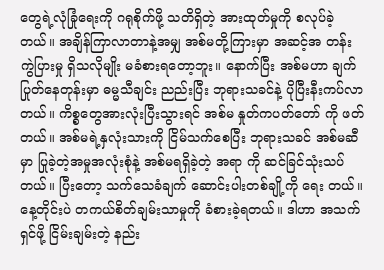တွေရဲ့လုံခြုံရေးကို ဂရုစိုက်ဖို့ သတိရှိတဲ့ အားထုတ်မှုကို စလုပ်ခဲ့တယ်။ အချိန်ကြာလာတာနဲ့အမျှ အစ်မတို့ကြားမှာ အဆင့်အ တန်း ကွဲပြားမှု ရှိသလိုမျိုး မခံစားရတော့ဘူး။ နောက်ပြီး အစ်မဟာ ချက်ပြုတ်နေတုန်းမှာ ဓမ္မသီချင်း ညည်းပြီး ဘုရားသခင်နဲ့ ပိုပြီးနီးကပ်လာတယ်။ ကိစ္စတွေအားလုံးပြီးသွားရင် အစ်မ နှုတ်ကပတ်တော် ကို ဖတ်တယ်။ အစ်မရဲ့နှလုံးသားကို ငြိမ်သက်စေပြီး ဘုရားသခင် အစ်မဆီမှာ ပြုခဲ့တဲ့အမှုအလုံးစုံနဲ့ အစ်မရရှိခဲ့တဲ့ အရာ ကို ဆင်ခြင်သုံးသပ်တယ်။ ပြီးတော့ သက်သေခံချက် ဆောင်းပါးတစ်ချို့ကို ရေး တယ်။ နေ့တိုင်းပဲ တကယ်စိတ်ချမ်းသာမှုကို ခံစားခဲ့ရတယ်။ ဒါဟာ အသက်ရှင်ဖို့ ငြိမ်းချမ်းတဲ့ နည်း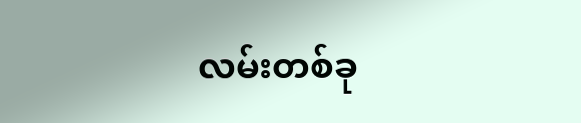လမ်းတစ်ခု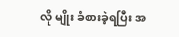လို မျိုး ခံစားခဲ့ရပြီး အ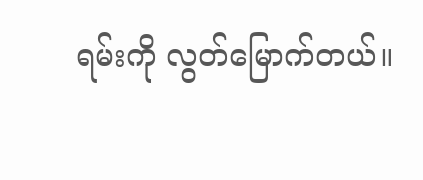ရမ်းကို လွတ်မြောက်တယ်။